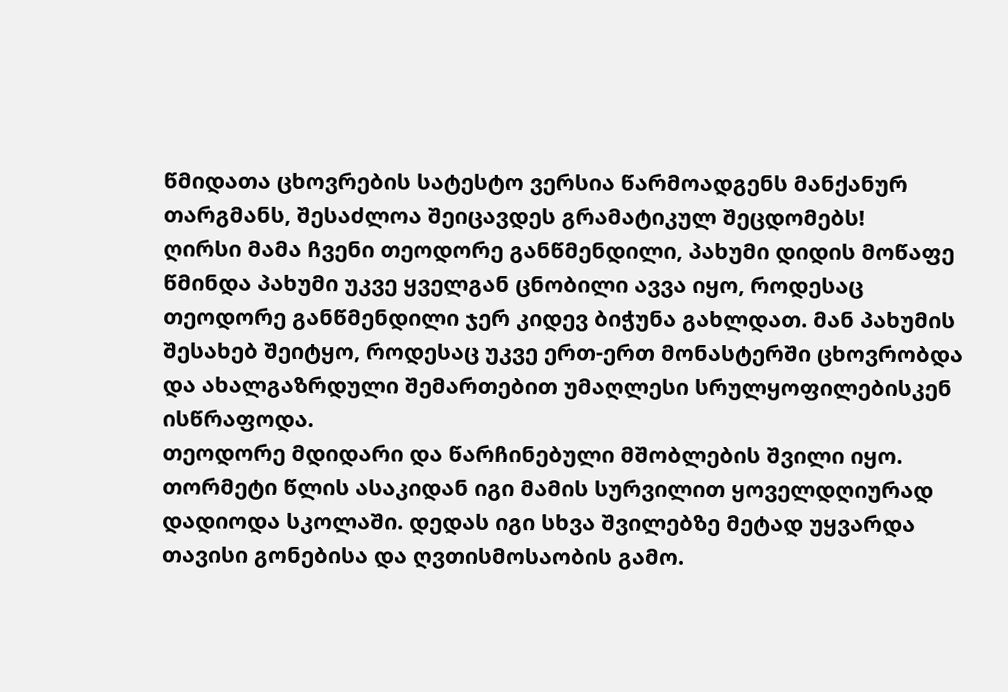წმიდათა ცხოვრების სატესტო ვერსია წარმოადგენს მანქანურ თარგმანს, შესაძლოა შეიცავდეს გრამატიკულ შეცდომებს!
ღირსი მამა ჩვენი თეოდორე განწმენდილი, პახუმი დიდის მოწაფე
წმინდა პახუმი უკვე ყველგან ცნობილი ავვა იყო, როდესაც თეოდორე განწმენდილი ჯერ კიდევ ბიჭუნა გახლდათ. მან პახუმის შესახებ შეიტყო, როდესაც უკვე ერთ-ერთ მონასტერში ცხოვრობდა და ახალგაზრდული შემართებით უმაღლესი სრულყოფილებისკენ ისწრაფოდა.
თეოდორე მდიდარი და წარჩინებული მშობლების შვილი იყო. თორმეტი წლის ასაკიდან იგი მამის სურვილით ყოველდღიურად დადიოდა სკოლაში. დედას იგი სხვა შვილებზე მეტად უყვარდა თავისი გონებისა და ღვთისმოსაობის გამო.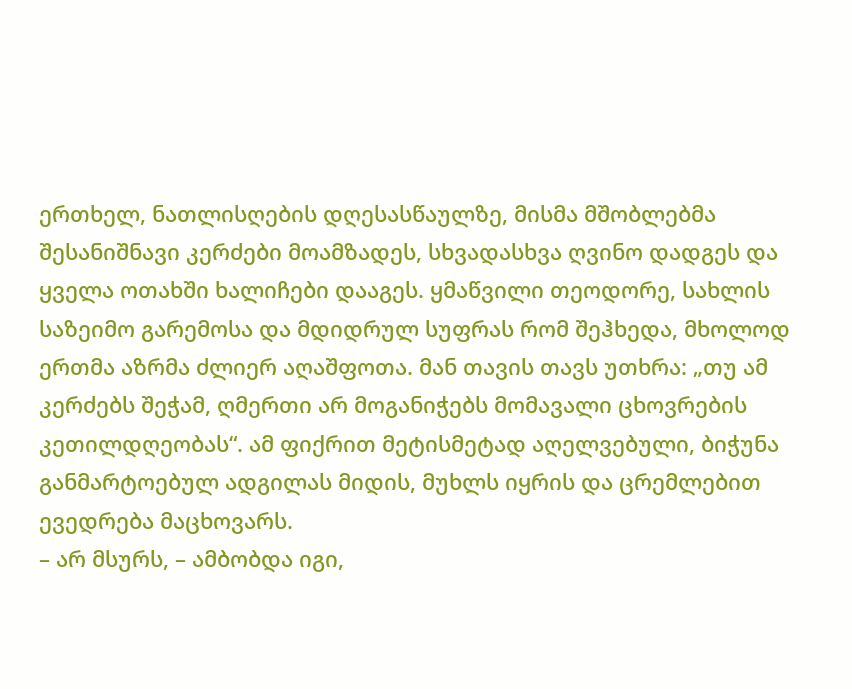ერთხელ, ნათლისღების დღესასწაულზე, მისმა მშობლებმა შესანიშნავი კერძები მოამზადეს, სხვადასხვა ღვინო დადგეს და ყველა ოთახში ხალიჩები დააგეს. ყმაწვილი თეოდორე, სახლის საზეიმო გარემოსა და მდიდრულ სუფრას რომ შეჰხედა, მხოლოდ ერთმა აზრმა ძლიერ აღაშფოთა. მან თავის თავს უთხრა: „თუ ამ კერძებს შეჭამ, ღმერთი არ მოგანიჭებს მომავალი ცხოვრების კეთილდღეობას“. ამ ფიქრით მეტისმეტად აღელვებული, ბიჭუნა განმარტოებულ ადგილას მიდის, მუხლს იყრის და ცრემლებით ევედრება მაცხოვარს.
– არ მსურს, – ამბობდა იგი,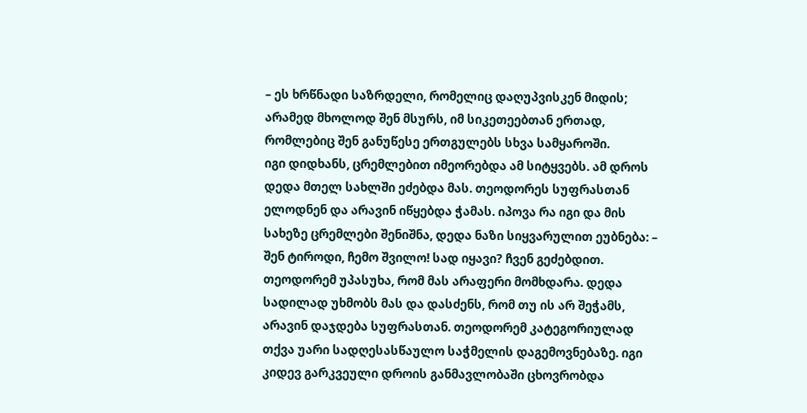– ეს ხრწნადი საზრდელი, რომელიც დაღუპვისკენ მიდის; არამედ მხოლოდ შენ მსურს, იმ სიკეთეებთან ერთად, რომლებიც შენ განუწესე ერთგულებს სხვა სამყაროში.
იგი დიდხანს, ცრემლებით იმეორებდა ამ სიტყვებს. ამ დროს დედა მთელ სახლში ეძებდა მას. თეოდორეს სუფრასთან ელოდნენ და არავინ იწყებდა ჭამას. იპოვა რა იგი და მის სახეზე ცრემლები შენიშნა, დედა ნაზი სიყვარულით ეუბნება: – შენ ტიროდი, ჩემო შვილო! სად იყავი? ჩვენ გეძებდით. თეოდორემ უპასუხა, რომ მას არაფერი მომხდარა. დედა სადილად უხმობს მას და დასძენს, რომ თუ ის არ შეჭამს, არავინ დაჯდება სუფრასთან. თეოდორემ კატეგორიულად თქვა უარი სადღესასწაულო საჭმელის დაგემოვნებაზე. იგი კიდევ გარკვეული დროის განმავლობაში ცხოვრობდა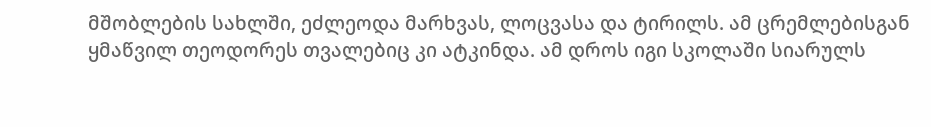მშობლების სახლში, ეძლეოდა მარხვას, ლოცვასა და ტირილს. ამ ცრემლებისგან ყმაწვილ თეოდორეს თვალებიც კი ატკინდა. ამ დროს იგი სკოლაში სიარულს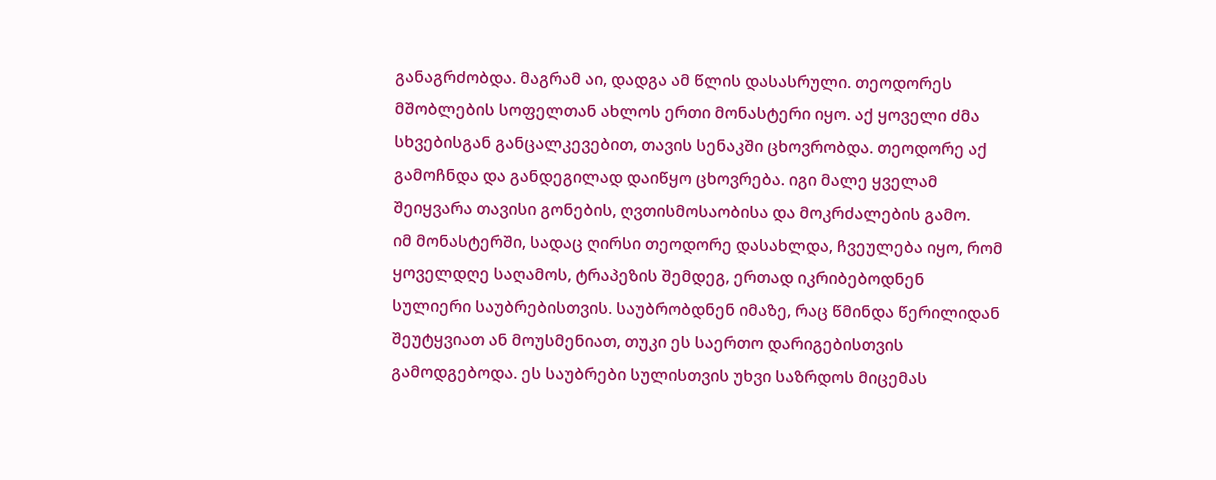განაგრძობდა. მაგრამ აი, დადგა ამ წლის დასასრული. თეოდორეს მშობლების სოფელთან ახლოს ერთი მონასტერი იყო. აქ ყოველი ძმა სხვებისგან განცალკევებით, თავის სენაკში ცხოვრობდა. თეოდორე აქ გამოჩნდა და განდეგილად დაიწყო ცხოვრება. იგი მალე ყველამ შეიყვარა თავისი გონების, ღვთისმოსაობისა და მოკრძალების გამო.
იმ მონასტერში, სადაც ღირსი თეოდორე დასახლდა, ჩვეულება იყო, რომ ყოველდღე საღამოს, ტრაპეზის შემდეგ, ერთად იკრიბებოდნენ სულიერი საუბრებისთვის. საუბრობდნენ იმაზე, რაც წმინდა წერილიდან შეუტყვიათ ან მოუსმენიათ, თუკი ეს საერთო დარიგებისთვის გამოდგებოდა. ეს საუბრები სულისთვის უხვი საზრდოს მიცემას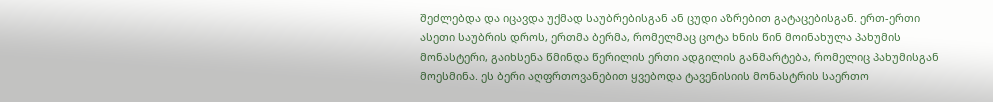შეძლებდა და იცავდა უქმად საუბრებისგან ან ცუდი აზრებით გატაცებისგან. ერთ-ერთი ასეთი საუბრის დროს, ერთმა ბერმა, რომელმაც ცოტა ხნის წინ მოინახულა პახუმის მონასტერი, გაიხსენა წმინდა წერილის ერთი ადგილის განმარტება, რომელიც პახუმისგან მოესმინა. ეს ბერი აღფრთოვანებით ყვებოდა ტავენისიის მონასტრის საერთო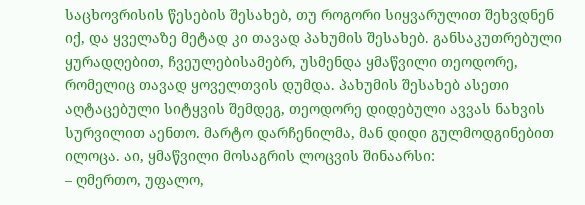საცხოვრისის წესების შესახებ, თუ როგორი სიყვარულით შეხვდნენ იქ, და ყველაზე მეტად კი თავად პახუმის შესახებ. განსაკუთრებული ყურადღებით, ჩვეულებისამებრ, უსმენდა ყმაწვილი თეოდორე, რომელიც თავად ყოველთვის დუმდა. პახუმის შესახებ ასეთი აღტაცებული სიტყვის შემდეგ, თეოდორე დიდებული ავვას ნახვის სურვილით აენთო. მარტო დარჩენილმა, მან დიდი გულმოდგინებით ილოცა. აი, ყმაწვილი მოსაგრის ლოცვის შინაარსი:
– ღმერთო, უფალო,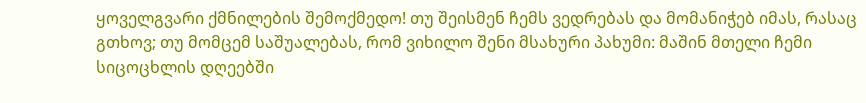ყოველგვარი ქმნილების შემოქმედო! თუ შეისმენ ჩემს ვედრებას და მომანიჭებ იმას, რასაც გთხოვ; თუ მომცემ საშუალებას, რომ ვიხილო შენი მსახური პახუმი: მაშინ მთელი ჩემი სიცოცხლის დღეებში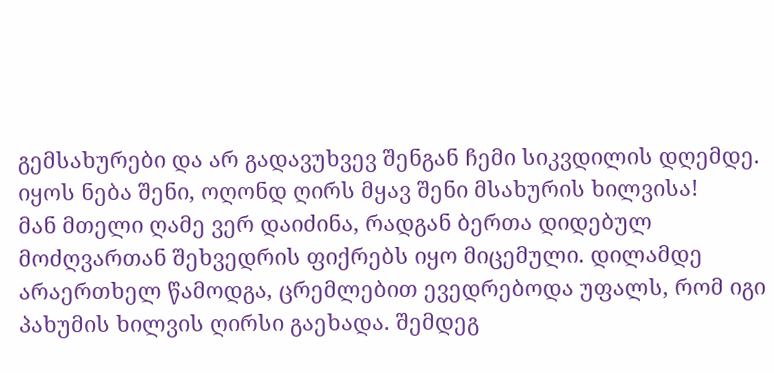გემსახურები და არ გადავუხვევ შენგან ჩემი სიკვდილის დღემდე. იყოს ნება შენი, ოღონდ ღირს მყავ შენი მსახურის ხილვისა!
მან მთელი ღამე ვერ დაიძინა, რადგან ბერთა დიდებულ მოძღვართან შეხვედრის ფიქრებს იყო მიცემული. დილამდე არაერთხელ წამოდგა, ცრემლებით ევედრებოდა უფალს, რომ იგი პახუმის ხილვის ღირსი გაეხადა. შემდეგ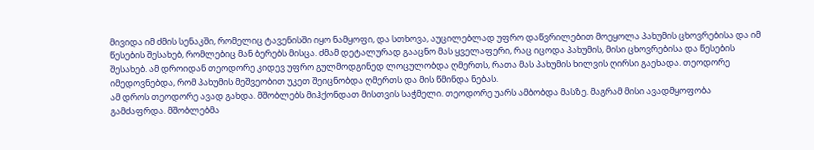მივიდა იმ ძმის სენაკში, რომელიც ტავენისში იყო ნამყოფი, და სთხოვა, აუცილებლად უფრო დაწვრილებით მოეყოლა პახუმის ცხოვრებისა და იმ წესების შესახებ, რომლებიც მან ბერებს მისცა. ძმამ დეტალურად გააცნო მას ყველაფერი, რაც იცოდა პახუმის, მისი ცხოვრებისა და წესების შესახებ. ამ დროიდან თეოდორე კიდევ უფრო გულმოდგინედ ლოცულობდა ღმერთს, რათა მას პახუმის ხილვის ღირსი გაეხადა. თეოდორე იმედოვნებდა, რომ პახუმის მეშვეობით უკეთ შეიცნობდა ღმერთს და მის წმინდა ნებას.
ამ დროს თეოდორე ავად გახდა. მშობლებს მიჰქონდათ მისთვის საჭმელი. თეოდორე უარს ამბობდა მასზე. მაგრამ მისი ავადმყოფობა გამძაფრდა. მშობლებმა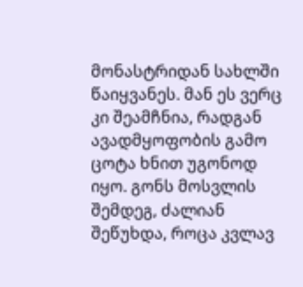მონასტრიდან სახლში წაიყვანეს. მან ეს ვერც კი შეამჩნია, რადგან ავადმყოფობის გამო ცოტა ხნით უგონოდ იყო. გონს მოსვლის შემდეგ, ძალიან შეწუხდა, როცა კვლავ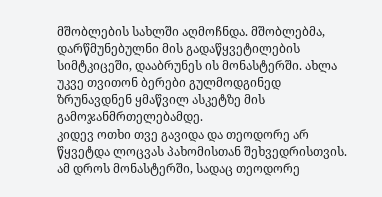მშობლების სახლში აღმოჩნდა. მშობლებმა, დარწმუნებულნი მის გადაწყვეტილების სიმტკიცეში, დააბრუნეს ის მონასტერში. ახლა უკვე თვითონ ბერები გულმოდგინედ ზრუნავდნენ ყმაწვილ ასკეტზე მის გამოჯანმრთელებამდე.
კიდევ ოთხი თვე გავიდა და თეოდორე არ წყვეტდა ლოცვას პახომისთან შეხვედრისთვის. ამ დროს მონასტერში, სადაც თეოდორე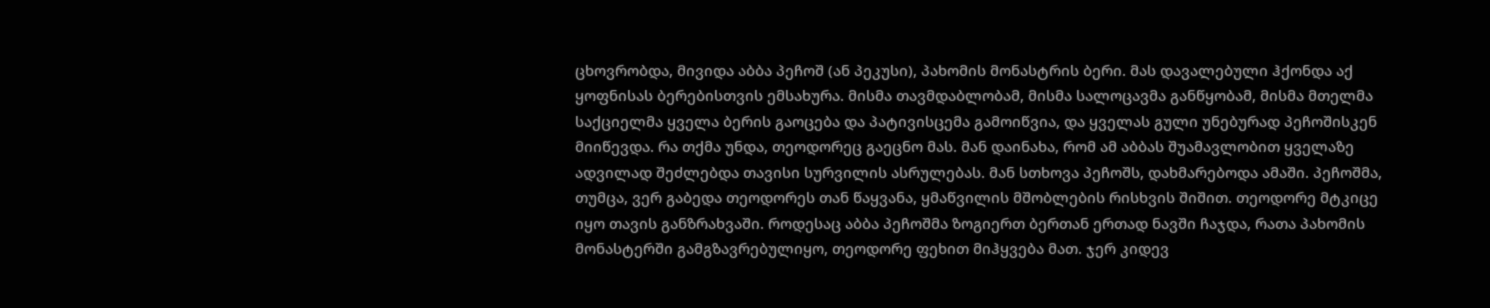ცხოვრობდა, მივიდა აბბა პეჩოშ (ან პეკუსი), პახომის მონასტრის ბერი. მას დავალებული ჰქონდა აქ ყოფნისას ბერებისთვის ემსახურა. მისმა თავმდაბლობამ, მისმა სალოცავმა განწყობამ, მისმა მთელმა საქციელმა ყველა ბერის გაოცება და პატივისცემა გამოიწვია, და ყველას გული უნებურად პეჩოშისკენ მიიწევდა. რა თქმა უნდა, თეოდორეც გაეცნო მას. მან დაინახა, რომ ამ აბბას შუამავლობით ყველაზე ადვილად შეძლებდა თავისი სურვილის ასრულებას. მან სთხოვა პეჩოშს, დახმარებოდა ამაში. პეჩოშმა, თუმცა, ვერ გაბედა თეოდორეს თან წაყვანა, ყმაწვილის მშობლების რისხვის შიშით. თეოდორე მტკიცე იყო თავის განზრახვაში. როდესაც აბბა პეჩოშმა ზოგიერთ ბერთან ერთად ნავში ჩაჯდა, რათა პახომის მონასტერში გამგზავრებულიყო, თეოდორე ფეხით მიჰყვება მათ. ჯერ კიდევ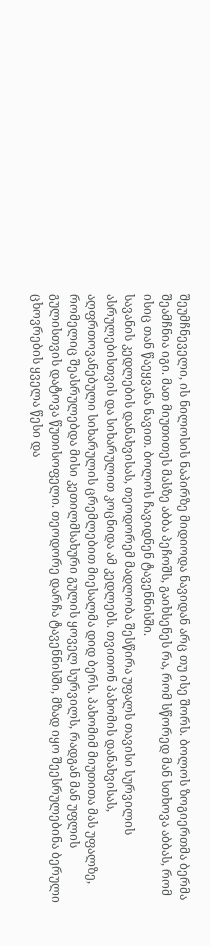შეუმჩნეველი, ის ნილოსის ნაპირზე მიდიოდა ნავიდან არც თუ ისე შორს. ბოლოს ზოგიერთმა ბერმა შეამჩნია იგი. მათ მიუთითეს მასზე აბბა პეჩოშს, გაიხსენეს რა, რომ სწორედ მან სთხოვა აბბას, რომ ისიც თან წაეყვანა ნავით. ბოლოს ჩავიდნენ ტავენნისში.
სავანის კედლების დანახვისას, თეოდორემ მადლობა შესწირა უფალს თავისი სურვილის ასრულებისთვის და სიხარულით კოცნიდა ამ კედლებს. თვითონ პახომის დანახვისას, აღფრთოვანებული სიხარულის ცრემლებით მიესალმა დიდ ბერს. პახომიმ მიუთითა მას უფალზე, რომელიც შეასრულებდა მისი კეთილმსახური გულის ყოველ სურვილს, რადგან მან უფლის გულისთვის დატოვა წუთისოფელი. თეოდორე დარჩა ტავენნისში, მზად იყო შეესრულებინა ბერული ცხოვრების ყველა წესი და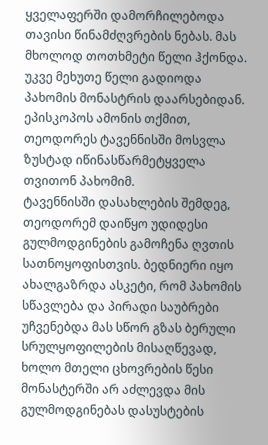ყველაფერში დამორჩილებოდა თავისი წინამძღვრების ნებას. მას მხოლოდ თოთხმეტი წელი ჰქონდა. უკვე მეხუთე წელი გადიოდა პახომის მონასტრის დაარსებიდან.
ეპისკოპოს ამონის თქმით, თეოდორეს ტავენნისში მოსვლა ზუსტად იწინასწარმეტყველა თვითონ პახომიმ.
ტავენნისში დასახლების შემდეგ, თეოდორემ დაიწყო უდიდესი გულმოდგინების გამოჩენა ღვთის სათნოყოფისთვის. ბედნიერი იყო ახალგაზრდა ასკეტი, რომ პახომის სწავლება და პირადი საუბრები უჩვენებდა მას სწორ გზას ბერული სრულყოფილების მისაღწევად, ხოლო მთელი ცხოვრების წესი მონასტერში არ აძლევდა მის გულმოდგინებას დასუსტების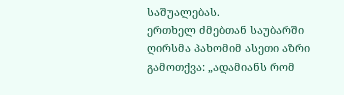საშუალებას.
ერთხელ ძმებთან საუბარში ღირსმა პახომიმ ასეთი აზრი გამოთქვა: „ადამიანს რომ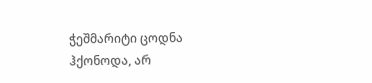ჭეშმარიტი ცოდნა ჰქონოდა, არ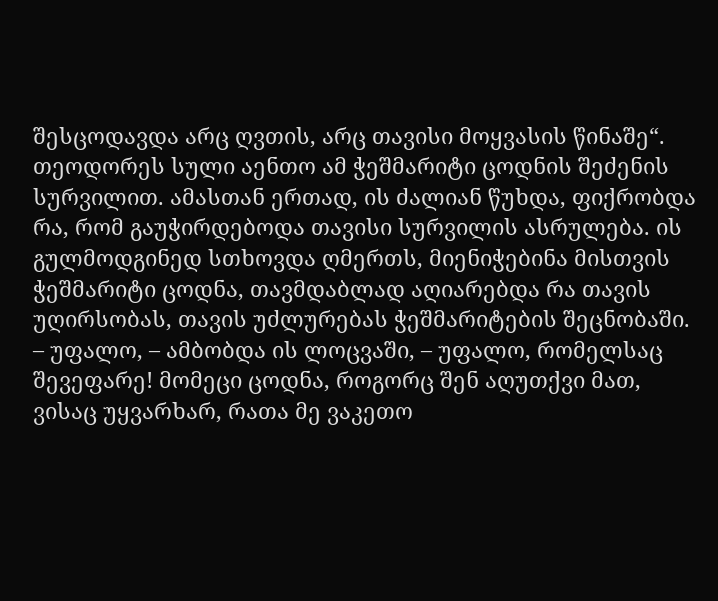შესცოდავდა არც ღვთის, არც თავისი მოყვასის წინაშე“. თეოდორეს სული აენთო ამ ჭეშმარიტი ცოდნის შეძენის სურვილით. ამასთან ერთად, ის ძალიან წუხდა, ფიქრობდა რა, რომ გაუჭირდებოდა თავისი სურვილის ასრულება. ის გულმოდგინედ სთხოვდა ღმერთს, მიენიჭებინა მისთვის ჭეშმარიტი ცოდნა, თავმდაბლად აღიარებდა რა თავის უღირსობას, თავის უძლურებას ჭეშმარიტების შეცნობაში.
– უფალო, – ამბობდა ის ლოცვაში, – უფალო, რომელსაც შევეფარე! მომეცი ცოდნა, როგორც შენ აღუთქვი მათ, ვისაც უყვარხარ, რათა მე ვაკეთო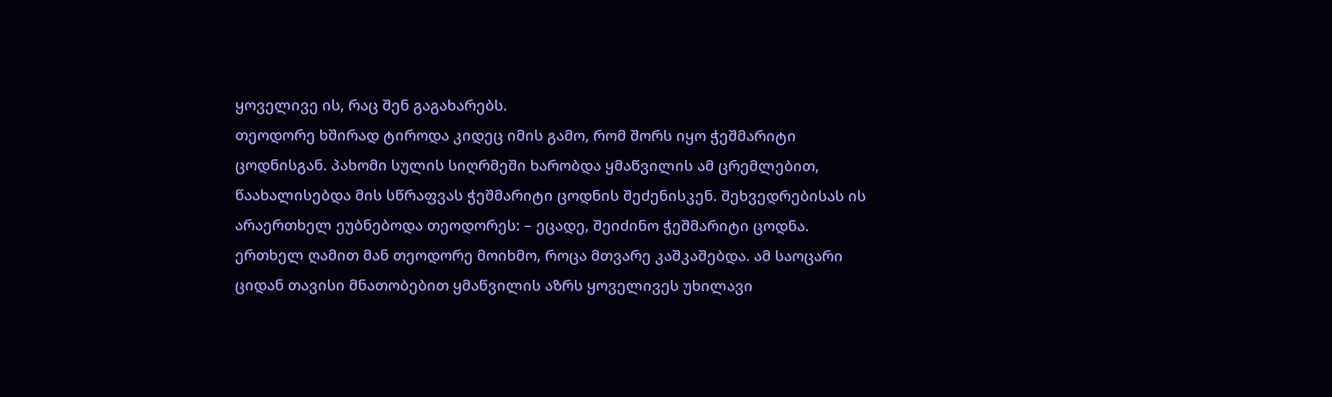ყოველივე ის, რაც შენ გაგახარებს.
თეოდორე ხშირად ტიროდა კიდეც იმის გამო, რომ შორს იყო ჭეშმარიტი ცოდნისგან. პახომი სულის სიღრმეში ხარობდა ყმაწვილის ამ ცრემლებით, წაახალისებდა მის სწრაფვას ჭეშმარიტი ცოდნის შეძენისკენ. შეხვედრებისას ის არაერთხელ ეუბნებოდა თეოდორეს: – ეცადე, შეიძინო ჭეშმარიტი ცოდნა.
ერთხელ ღამით მან თეოდორე მოიხმო, როცა მთვარე კაშკაშებდა. ამ საოცარი ციდან თავისი მნათობებით ყმაწვილის აზრს ყოველივეს უხილავი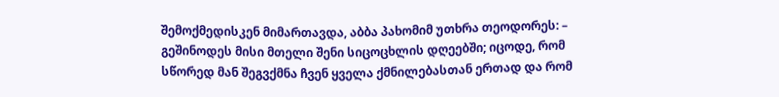შემოქმედისკენ მიმართავდა, აბბა პახომიმ უთხრა თეოდორეს: – გეშინოდეს მისი მთელი შენი სიცოცხლის დღეებში; იცოდე, რომ სწორედ მან შეგვქმნა ჩვენ ყველა ქმნილებასთან ერთად და რომ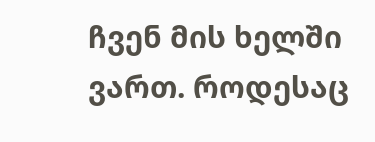ჩვენ მის ხელში ვართ. როდესაც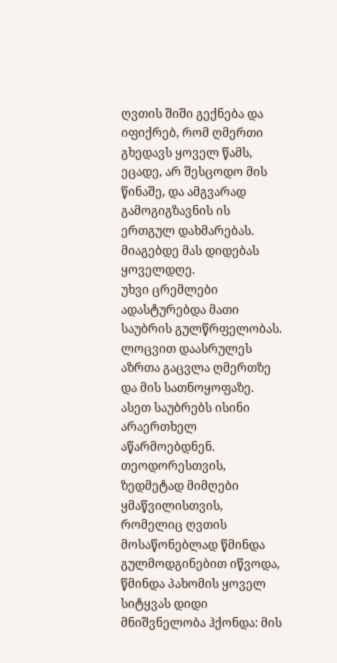ღვთის შიში გექნება და იფიქრებ, რომ ღმერთი გხედავს ყოველ წამს, ეცადე, არ შესცოდო მის წინაშე, და ამგვარად გამოგიგზავნის ის ერთგულ დახმარებას. მიაგებდე მას დიდებას ყოველდღე.
უხვი ცრემლები ადასტურებდა მათი საუბრის გულწრფელობას. ლოცვით დაასრულეს აზრთა გაცვლა ღმერთზე და მის სათნოყოფაზე.
ასეთ საუბრებს ისინი არაერთხელ აწარმოებდნენ. თეოდორესთვის, ზედმეტად მიმღები ყმაწვილისთვის, რომელიც ღვთის მოსაწონებლად წმინდა გულმოდგინებით იწვოდა, წმინდა პახომის ყოველ სიტყვას დიდი მნიშვნელობა ჰქონდა: მის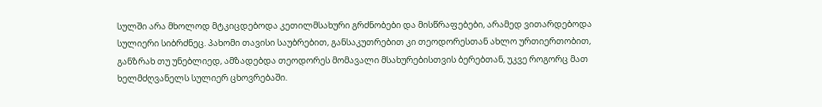სულში არა მხოლოდ მტკიცდებოდა კეთილმსახური გრძნობები და მისწრაფებები, არამედ ვითარდებოდა სულიერი სიბრძნეც. პახომი თავისი საუბრებით, განსაკუთრებით კი თეოდორესთან ახლო ურთიერთობით, განზრახ თუ უნებლიედ, ამზადებდა თეოდორეს მომავალი მსახურებისთვის ბერებთან, უკვე როგორც მათ ხელმძღვანელს სულიერ ცხოვრებაში.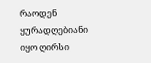რაოდენ ყურადღებიანი იყო ღირსი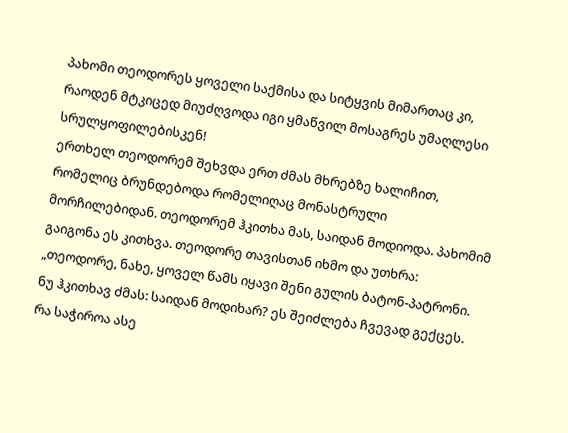პახომი თეოდორეს ყოველი საქმისა და სიტყვის მიმართაც კი, რაოდენ მტკიცედ მიუძღვოდა იგი ყმაწვილ მოსაგრეს უმაღლესი სრულყოფილებისკენ!
ერთხელ თეოდორემ შეხვდა ერთ ძმას მხრებზე ხალიჩით, რომელიც ბრუნდებოდა რომელიღაც მონასტრული მორჩილებიდან. თეოდორემ ჰკითხა მას, საიდან მოდიოდა. პახომიმ გაიგონა ეს კითხვა. თეოდორე თავისთან იხმო და უთხრა:
„თეოდორე, ნახე, ყოველ წამს იყავი შენი გულის ბატონ-პატრონი. ნუ ჰკითხავ ძმას: საიდან მოდიხარ? ეს შეიძლება ჩვევად გექცეს. რა საჭიროა ასე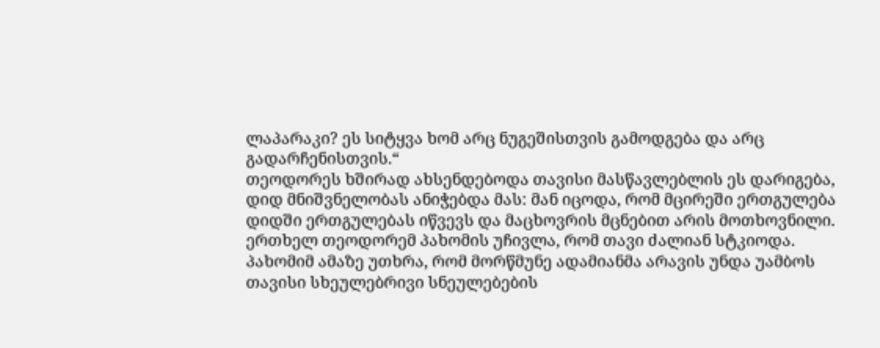ლაპარაკი? ეს სიტყვა ხომ არც ნუგეშისთვის გამოდგება და არც გადარჩენისთვის.“
თეოდორეს ხშირად ახსენდებოდა თავისი მასწავლებლის ეს დარიგება, დიდ მნიშვნელობას ანიჭებდა მას: მან იცოდა, რომ მცირეში ერთგულება დიდში ერთგულებას იწვევს და მაცხოვრის მცნებით არის მოთხოვნილი.
ერთხელ თეოდორემ პახომის უჩივლა, რომ თავი ძალიან სტკიოდა. პახომიმ ამაზე უთხრა, რომ მორწმუნე ადამიანმა არავის უნდა უამბოს თავისი სხეულებრივი სნეულებების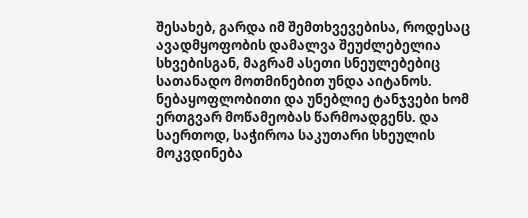შესახებ, გარდა იმ შემთხვევებისა, როდესაც ავადმყოფობის დამალვა შეუძლებელია სხვებისგან, მაგრამ ასეთი სნეულებებიც სათანადო მოთმინებით უნდა აიტანოს. ნებაყოფლობითი და უნებლიე ტანჯვები ხომ ერთგვარ მოწამეობას წარმოადგენს. და საერთოდ, საჭიროა საკუთარი სხეულის მოკვდინება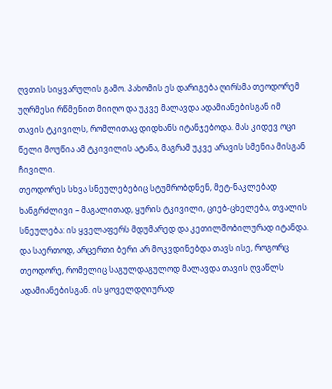ღვთის სიყვარულის გამო. პახომის ეს დარიგება ღირსმა თეოდორემ უღრმესი რწმენით მიიღო და უკვე მალავდა ადამიანებისგან იმ თავის ტკივილს, რომლითაც დიდხანს იტანჯებოდა. მას კიდევ ოცი წელი მოუწია ამ ტკივილის ატანა, მაგრამ უკვე არავის სმენია მისგან ჩივილი.
თეოდორეს სხვა სნეულებებიც სტუმრობდნენ, მეტ-ნაკლებად ხანგრძლივი – მაგალითად, ყურის ტკივილი, ციებ-ცხელება, თვალის სნეულება: ის ყველაფერს მდუმარედ და კეთილშობილურად იტანდა. და საერთოდ, არცერთი ბერი არ მოკვდინებდა თავს ისე, როგორც თეოდორე, რომელიც საგულდაგულოდ მალავდა თავის ღვაწლს ადამიანებისგან. ის ყოველდღიურად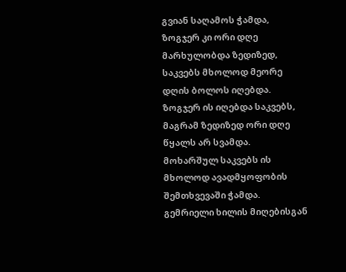გვიან საღამოს ჭამდა, ზოგჯერ კი ორი დღე მარხულობდა ზედიზედ, საკვებს მხოლოდ მეორე დღის ბოლოს იღებდა. ზოგჯერ ის იღებდა საკვებს, მაგრამ ზედიზედ ორი დღე წყალს არ სვამდა. მოხარშულ საკვებს ის მხოლოდ ავადმყოფობის შემთხვევაში ჭამდა. გემრიელი ხილის მიღებისგან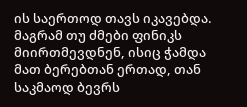ის საერთოდ თავს იკავებდა. მაგრამ თუ ძმები ფინიკს მიირთმევდნენ, ისიც ჭამდა მათ ბერებთან ერთად, თან საკმაოდ ბევრს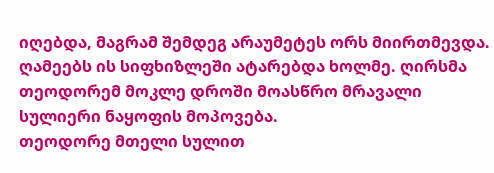იღებდა, მაგრამ შემდეგ არაუმეტეს ორს მიირთმევდა. ღამეებს ის სიფხიზლეში ატარებდა ხოლმე. ღირსმა თეოდორემ მოკლე დროში მოასწრო მრავალი სულიერი ნაყოფის მოპოვება.
თეოდორე მთელი სულით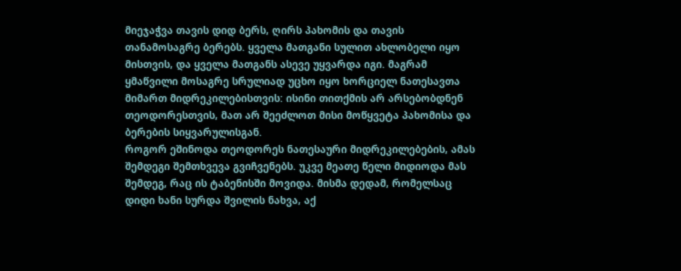მიეჯაჭვა თავის დიდ ბერს, ღირს პახომის და თავის თანამოსაგრე ბერებს. ყველა მათგანი სულით ახლობელი იყო მისთვის, და ყველა მათგანს ასევე უყვარდა იგი. მაგრამ ყმაწვილი მოსაგრე სრულიად უცხო იყო ხორციელ ნათესავთა მიმართ მიდრეკილებისთვის: ისინი თითქმის არ არსებობდნენ თეოდორესთვის, მათ არ შეეძლოთ მისი მოწყვეტა პახომისა და ბერების სიყვარულისგან.
როგორ ეშინოდა თეოდორეს ნათესაური მიდრეკილებების, ამას შემდეგი შემთხვევა გვიჩვენებს. უკვე მეათე წელი მიდიოდა მას შემდეგ, რაც ის ტაბენისში მოვიდა. მისმა დედამ, რომელსაც დიდი ხანი სურდა შვილის ნახვა, აქ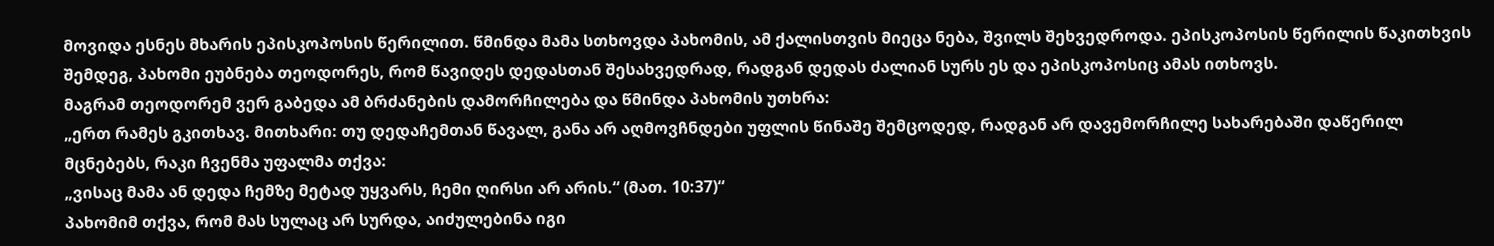მოვიდა ესნეს მხარის ეპისკოპოსის წერილით. წმინდა მამა სთხოვდა პახომის, ამ ქალისთვის მიეცა ნება, შვილს შეხვედროდა. ეპისკოპოსის წერილის წაკითხვის შემდეგ, პახომი ეუბნება თეოდორეს, რომ წავიდეს დედასთან შესახვედრად, რადგან დედას ძალიან სურს ეს და ეპისკოპოსიც ამას ითხოვს.
მაგრამ თეოდორემ ვერ გაბედა ამ ბრძანების დამორჩილება და წმინდა პახომის უთხრა:
„ერთ რამეს გკითხავ. მითხარი: თუ დედაჩემთან წავალ, განა არ აღმოვჩნდები უფლის წინაშე შემცოდედ, რადგან არ დავემორჩილე სახარებაში დაწერილ მცნებებს, რაკი ჩვენმა უფალმა თქვა:
„ვისაც მამა ან დედა ჩემზე მეტად უყვარს, ჩემი ღირსი არ არის.“ (მათ. 10:37)“
პახომიმ თქვა, რომ მას სულაც არ სურდა, აიძულებინა იგი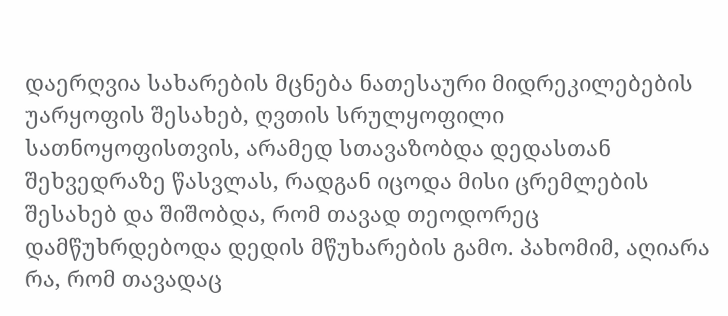დაერღვია სახარების მცნება ნათესაური მიდრეკილებების უარყოფის შესახებ, ღვთის სრულყოფილი სათნოყოფისთვის, არამედ სთავაზობდა დედასთან შეხვედრაზე წასვლას, რადგან იცოდა მისი ცრემლების შესახებ და შიშობდა, რომ თავად თეოდორეც დამწუხრდებოდა დედის მწუხარების გამო. პახომიმ, აღიარა რა, რომ თავადაც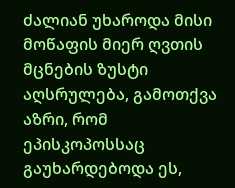ძალიან უხაროდა მისი მოწაფის მიერ ღვთის მცნების ზუსტი აღსრულება, გამოთქვა აზრი, რომ ეპისკოპოსსაც გაუხარდებოდა ეს,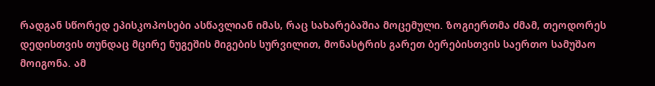რადგან სწორედ ეპისკოპოსები ასწავლიან იმას, რაც სახარებაშია მოცემული. ზოგიერთმა ძმამ, თეოდორეს დედისთვის თუნდაც მცირე ნუგეშის მიგების სურვილით, მონასტრის გარეთ ბერებისთვის საერთო სამუშაო მოიგონა. ამ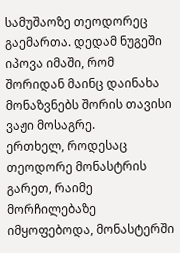სამუშაოზე თეოდორეც გაემართა. დედამ ნუგეში იპოვა იმაში, რომ შორიდან მაინც დაინახა მონაზვნებს შორის თავისი ვაჟი მოსაგრე.
ერთხელ, როდესაც თეოდორე მონასტრის გარეთ, რაიმე მორჩილებაზე იმყოფებოდა, მონასტერში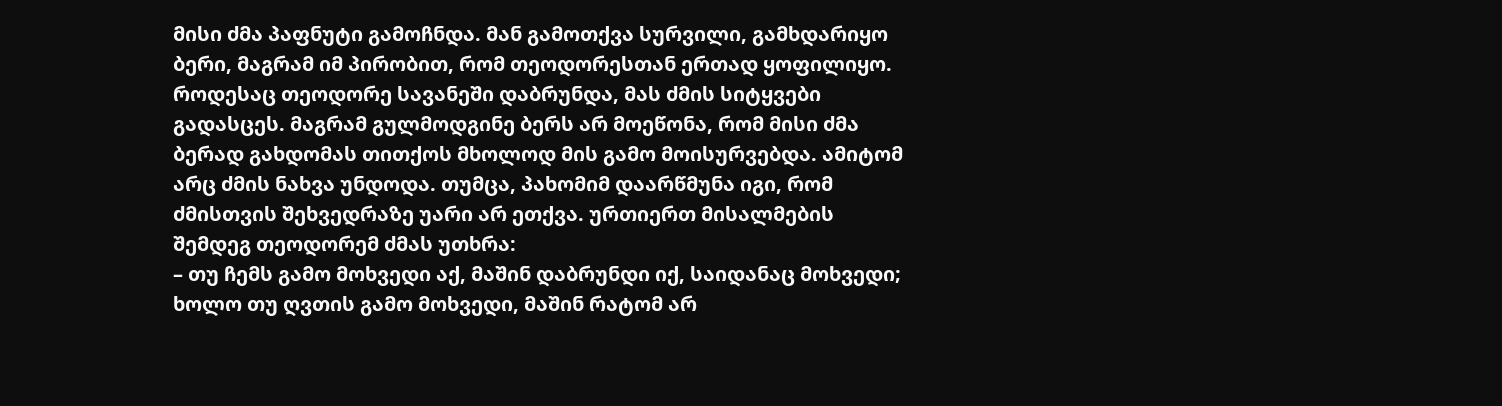მისი ძმა პაფნუტი გამოჩნდა. მან გამოთქვა სურვილი, გამხდარიყო ბერი, მაგრამ იმ პირობით, რომ თეოდორესთან ერთად ყოფილიყო. როდესაც თეოდორე სავანეში დაბრუნდა, მას ძმის სიტყვები გადასცეს. მაგრამ გულმოდგინე ბერს არ მოეწონა, რომ მისი ძმა ბერად გახდომას თითქოს მხოლოდ მის გამო მოისურვებდა. ამიტომ არც ძმის ნახვა უნდოდა. თუმცა, პახომიმ დაარწმუნა იგი, რომ ძმისთვის შეხვედრაზე უარი არ ეთქვა. ურთიერთ მისალმების შემდეგ თეოდორემ ძმას უთხრა:
– თუ ჩემს გამო მოხვედი აქ, მაშინ დაბრუნდი იქ, საიდანაც მოხვედი; ხოლო თუ ღვთის გამო მოხვედი, მაშინ რატომ არ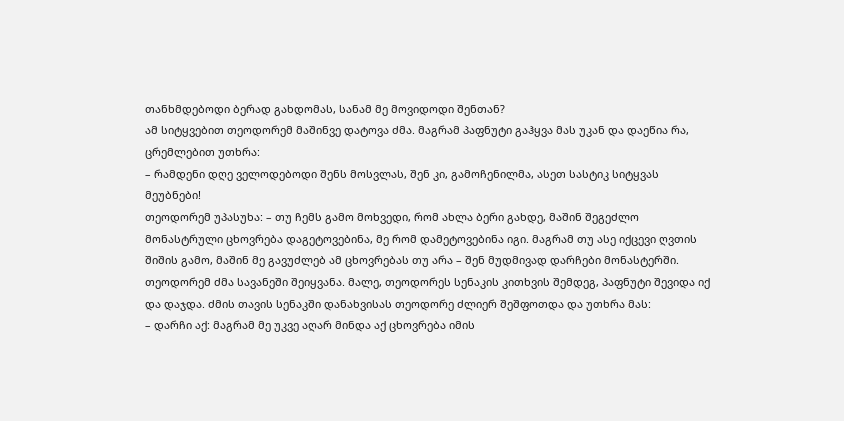თანხმდებოდი ბერად გახდომას, სანამ მე მოვიდოდი შენთან?
ამ სიტყვებით თეოდორემ მაშინვე დატოვა ძმა. მაგრამ პაფნუტი გაჰყვა მას უკან და დაეწია რა, ცრემლებით უთხრა:
– რამდენი დღე ველოდებოდი შენს მოსვლას, შენ კი, გამოჩენილმა, ასეთ სასტიკ სიტყვას მეუბნები!
თეოდორემ უპასუხა: – თუ ჩემს გამო მოხვედი, რომ ახლა ბერი გახდე, მაშინ შეგეძლო მონასტრული ცხოვრება დაგეტოვებინა, მე რომ დამეტოვებინა იგი. მაგრამ თუ ასე იქცევი ღვთის შიშის გამო, მაშინ მე გავუძლებ ამ ცხოვრებას თუ არა – შენ მუდმივად დარჩები მონასტერში.
თეოდორემ ძმა სავანეში შეიყვანა. მალე, თეოდორეს სენაკის კითხვის შემდეგ, პაფნუტი შევიდა იქ და დაჯდა. ძმის თავის სენაკში დანახვისას თეოდორე ძლიერ შეშფოთდა და უთხრა მას:
– დარჩი აქ: მაგრამ მე უკვე აღარ მინდა აქ ცხოვრება იმის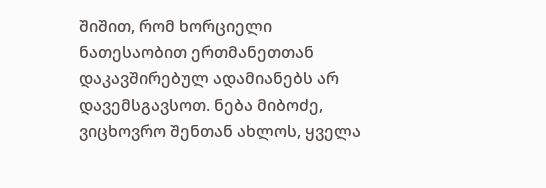შიშით, რომ ხორციელი ნათესაობით ერთმანეთთან დაკავშირებულ ადამიანებს არ დავემსგავსოთ. ნება მიბოძე, ვიცხოვრო შენთან ახლოს, ყველა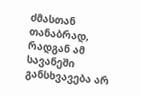ძმასთან თანაბრად, რადგან ამ სავანეში განსხვავება არ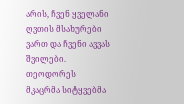არის, ჩვენ ყველანი ღვთის მსახურები ვართ და ჩვენი ავვას შვილები.
თეოდორეს მკაცრმა სიტყვებმა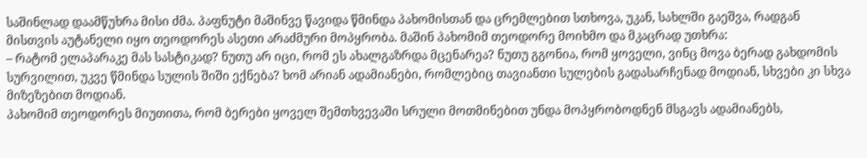საშინლად დაამწუხრა მისი ძმა. პაფნუტი მაშინვე წავიდა წმინდა პახომისთან და ცრემლებით სთხოვა, უკან, სახლში გაეშვა, რადგან მისთვის აუტანელი იყო თეოდორეს ასეთი არაძმური მოპყრობა. მაშინ პახომიმ თეოდორე მოიხმო და მკაცრად უთხრა:
– რატომ ელაპარაკე მას სასტიკად? ნუთუ არ იცი, რომ ეს ახალგაზრდა მცენარეა? ნუთუ გგონია, რომ ყოველი, ვინც მოვა ბერად გახდომის სურვილით, უკვე წმინდა სულის შიში ექნება? ხომ არიან ადამიანები, რომლებიც თავიანთი სულების გადასარჩენად მოდიან, სხვები კი სხვა მიზეზებით მოდიან.
პახომიმ თეოდორეს მიუთითა, რომ ბერები ყოველ შემთხვევაში სრული მოთმინებით უნდა მოპყრობოდნენ მსგავს ადამიანებს,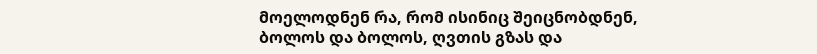მოელოდნენ რა, რომ ისინიც შეიცნობდნენ, ბოლოს და ბოლოს, ღვთის გზას და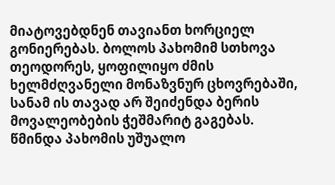მიატოვებდნენ თავიანთ ხორციელ გონიერებას. ბოლოს პახომიმ სთხოვა თეოდორეს, ყოფილიყო ძმის ხელმძღვანელი მონაზვნურ ცხოვრებაში, სანამ ის თავად არ შეიძენდა ბერის მოვალეობების ჭეშმარიტ გაგებას.
წმინდა პახომის უშუალო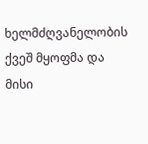ხელმძღვანელობის ქვეშ მყოფმა და მისი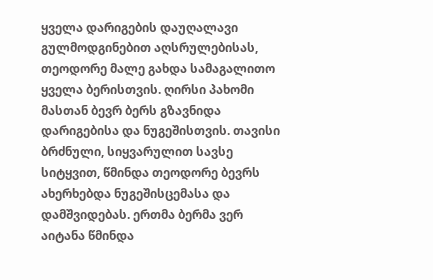ყველა დარიგების დაუღალავი გულმოდგინებით აღსრულებისას, თეოდორე მალე გახდა სამაგალითო ყველა ბერისთვის. ღირსი პახომი მასთან ბევრ ბერს გზავნიდა დარიგებისა და ნუგეშისთვის. თავისი ბრძნული, სიყვარულით სავსე სიტყვით, წმინდა თეოდორე ბევრს ახერხებდა ნუგეშისცემასა და დამშვიდებას. ერთმა ბერმა ვერ აიტანა წმინდა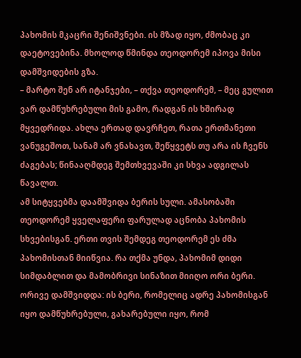პახომის მკაცრი შენიშვნები. ის მზად იყო, ძმობაც კი დაეტოვებინა. მხოლოდ წმინდა თეოდორემ იპოვა მისი დამშვიდების გზა.
– მარტო შენ არ იტანჯები, – თქვა თეოდორემ, – მეც გულით ვარ დამწუხრებული მის გამო, რადგან ის ხშირად მყვედრიდა. ახლა ერთად დავრჩეთ, რათა ერთმანეთი ვანუგეშოთ, სანამ არ ვნახავთ, შეწყვეტს თუ არა ის ჩვენს ძაგებას; წინააღმდეგ შემთხვევაში კი სხვა ადგილას წავალთ.
ამ სიტყვებმა დაამშვიდა ბერის სული. ამასობაში თეოდორემ ყველაფერი ფარულად აცნობა პახომის სხვებისგან. ერთი თვის შემდეგ თეოდორემ ეს ძმა პახომისთან მიიწვია. რა თქმა უნდა, პახომიმ დიდი სიმდაბლით და მამობრივი სინაზით მიიღო ორი ბერი. ორივე დამშვიდდა: ის ბერი, რომელიც ადრე პახომისგან იყო დამწუხრებული, გახარებული იყო, რომ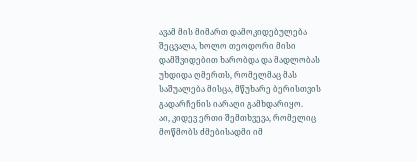ავამ მის მიმართ დამოკიდებულება შეცვალა, ხოლო თეოდორი მისი დამშვიდებით ხარობდა და მადლობას უხდიდა ღმერთს, რომელმაც მას საშუალება მისცა, მწუხარე ბერისთვის გადარჩენის იარაღი გამხდარიყო.
აი, კიდევ ერთი შემთხვევა, რომელიც მოწმობს ძმებისადმი იმ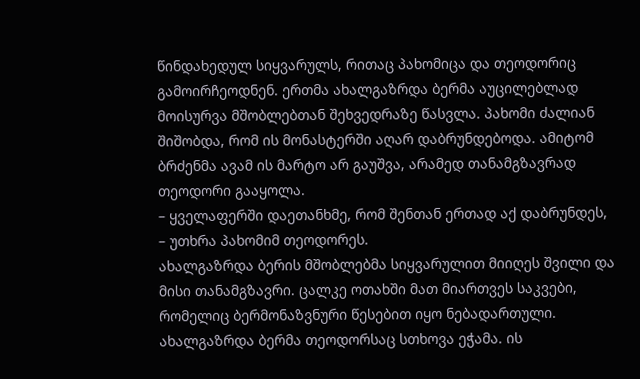წინდახედულ სიყვარულს, რითაც პახომიცა და თეოდორიც გამოირჩეოდნენ. ერთმა ახალგაზრდა ბერმა აუცილებლად მოისურვა მშობლებთან შეხვედრაზე წასვლა. პახომი ძალიან შიშობდა, რომ ის მონასტერში აღარ დაბრუნდებოდა. ამიტომ ბრძენმა ავამ ის მარტო არ გაუშვა, არამედ თანამგზავრად თეოდორი გააყოლა.
– ყველაფერში დაეთანხმე, რომ შენთან ერთად აქ დაბრუნდეს, – უთხრა პახომიმ თეოდორეს.
ახალგაზრდა ბერის მშობლებმა სიყვარულით მიიღეს შვილი და მისი თანამგზავრი. ცალკე ოთახში მათ მიართვეს საკვები, რომელიც ბერმონაზვნური წესებით იყო ნებადართული. ახალგაზრდა ბერმა თეოდორსაც სთხოვა ეჭამა. ის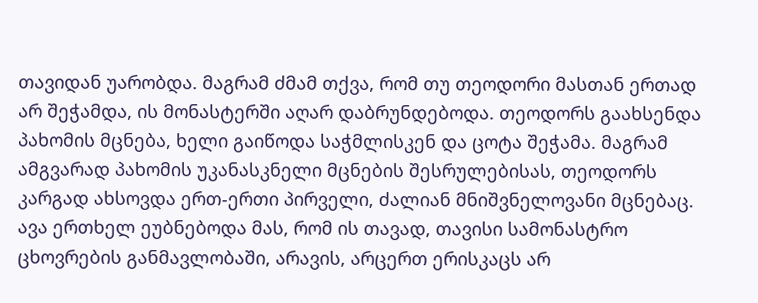თავიდან უარობდა. მაგრამ ძმამ თქვა, რომ თუ თეოდორი მასთან ერთად არ შეჭამდა, ის მონასტერში აღარ დაბრუნდებოდა. თეოდორს გაახსენდა პახომის მცნება, ხელი გაიწოდა საჭმლისკენ და ცოტა შეჭამა. მაგრამ ამგვარად პახომის უკანასკნელი მცნების შესრულებისას, თეოდორს კარგად ახსოვდა ერთ-ერთი პირველი, ძალიან მნიშვნელოვანი მცნებაც. ავა ერთხელ ეუბნებოდა მას, რომ ის თავად, თავისი სამონასტრო ცხოვრების განმავლობაში, არავის, არცერთ ერისკაცს არ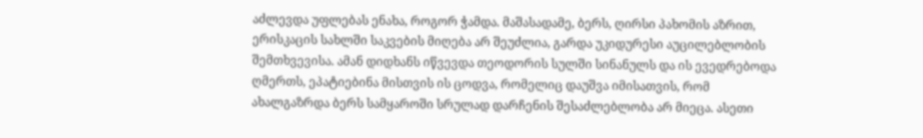აძლევდა უფლებას ენახა, როგორ ჭამდა. მაშასადამე, ბერს, ღირსი პახომის აზრით, ერისკაცის სახლში საკვების მიღება არ შეუძლია, გარდა უკიდურესი აუცილებლობის შემთხვევისა. ამან დიდხანს იწვევდა თეოდორის სულში სინანულს და ის ევედრებოდა ღმერთს, ეპატიებინა მისთვის ის ცოდვა, რომელიც დაუშვა იმისათვის, რომ ახალგაზრდა ბერს სამყაროში სრულად დარჩენის შესაძლებლობა არ მიეცა. ასეთი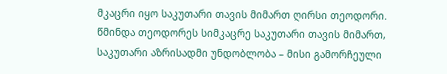მკაცრი იყო საკუთარი თავის მიმართ ღირსი თეოდორი.
წმინდა თეოდორეს სიმკაცრე საკუთარი თავის მიმართ, საკუთარი აზრისადმი უნდობლობა – მისი გამორჩეული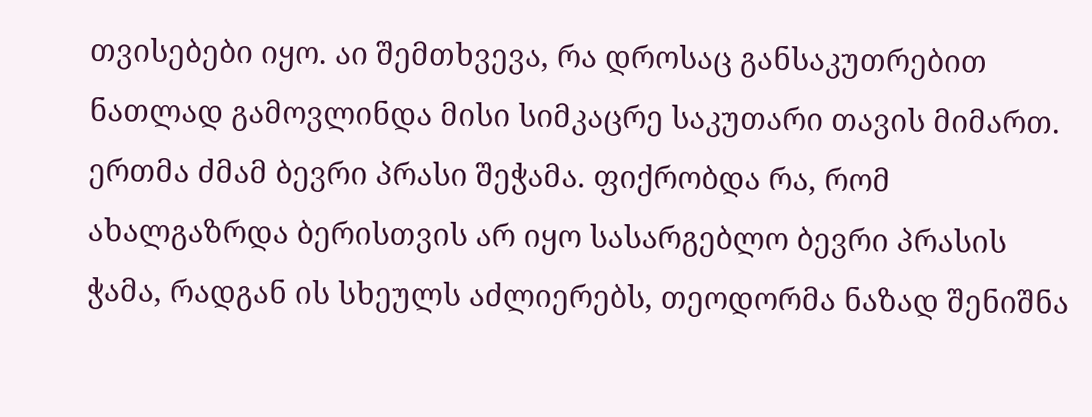თვისებები იყო. აი შემთხვევა, რა დროსაც განსაკუთრებით ნათლად გამოვლინდა მისი სიმკაცრე საკუთარი თავის მიმართ. ერთმა ძმამ ბევრი პრასი შეჭამა. ფიქრობდა რა, რომ ახალგაზრდა ბერისთვის არ იყო სასარგებლო ბევრი პრასის ჭამა, რადგან ის სხეულს აძლიერებს, თეოდორმა ნაზად შენიშნა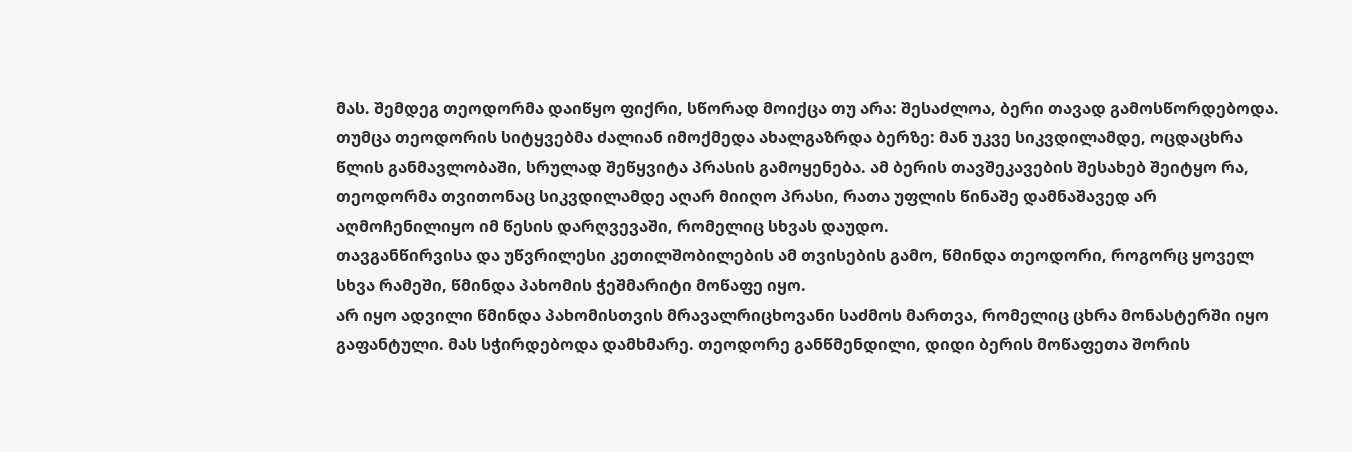მას. შემდეგ თეოდორმა დაიწყო ფიქრი, სწორად მოიქცა თუ არა: შესაძლოა, ბერი თავად გამოსწორდებოდა. თუმცა თეოდორის სიტყვებმა ძალიან იმოქმედა ახალგაზრდა ბერზე: მან უკვე სიკვდილამდე, ოცდაცხრა წლის განმავლობაში, სრულად შეწყვიტა პრასის გამოყენება. ამ ბერის თავშეკავების შესახებ შეიტყო რა, თეოდორმა თვითონაც სიკვდილამდე აღარ მიიღო პრასი, რათა უფლის წინაშე დამნაშავედ არ აღმოჩენილიყო იმ წესის დარღვევაში, რომელიც სხვას დაუდო.
თავგანწირვისა და უწვრილესი კეთილშობილების ამ თვისების გამო, წმინდა თეოდორი, როგორც ყოველ სხვა რამეში, წმინდა პახომის ჭეშმარიტი მოწაფე იყო.
არ იყო ადვილი წმინდა პახომისთვის მრავალრიცხოვანი საძმოს მართვა, რომელიც ცხრა მონასტერში იყო გაფანტული. მას სჭირდებოდა დამხმარე. თეოდორე განწმენდილი, დიდი ბერის მოწაფეთა შორის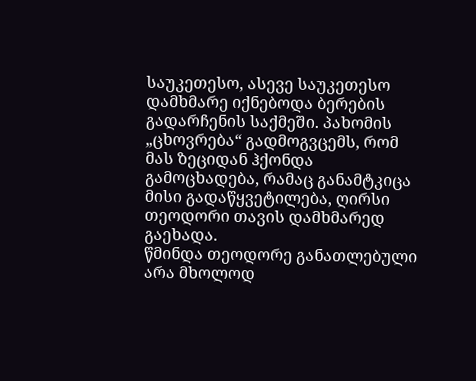საუკეთესო, ასევე საუკეთესო დამხმარე იქნებოდა ბერების გადარჩენის საქმეში. პახომის „ცხოვრება“ გადმოგვცემს, რომ მას ზეციდან ჰქონდა გამოცხადება, რამაც განამტკიცა მისი გადაწყვეტილება, ღირსი თეოდორი თავის დამხმარედ გაეხადა.
წმინდა თეოდორე განათლებული არა მხოლოდ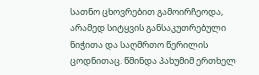სათნო ცხოვრებით გამოირჩეოდა, არამედ სიტყვის განსაკუთრებული ნიჭითა და საღმრთო წერილის ცოდნითაც. წმინდა პახუმიმ ერთხელ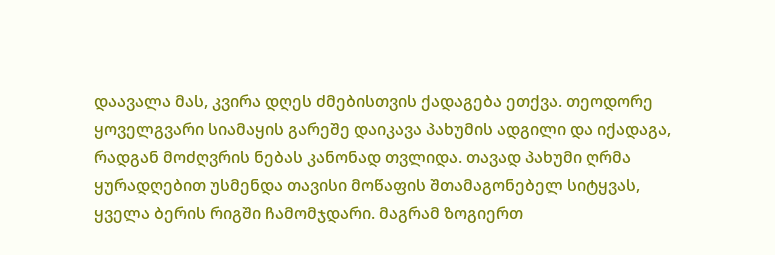დაავალა მას, კვირა დღეს ძმებისთვის ქადაგება ეთქვა. თეოდორე ყოველგვარი სიამაყის გარეშე დაიკავა პახუმის ადგილი და იქადაგა, რადგან მოძღვრის ნებას კანონად თვლიდა. თავად პახუმი ღრმა ყურადღებით უსმენდა თავისი მოწაფის შთამაგონებელ სიტყვას, ყველა ბერის რიგში ჩამომჯდარი. მაგრამ ზოგიერთ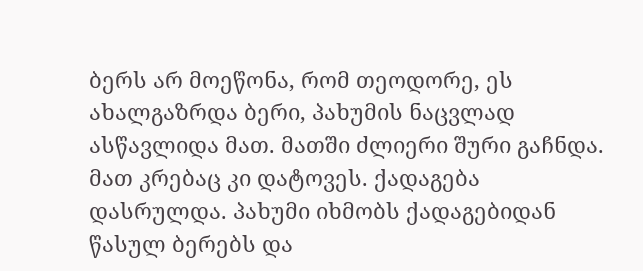ბერს არ მოეწონა, რომ თეოდორე, ეს ახალგაზრდა ბერი, პახუმის ნაცვლად ასწავლიდა მათ. მათში ძლიერი შური გაჩნდა. მათ კრებაც კი დატოვეს. ქადაგება დასრულდა. პახუმი იხმობს ქადაგებიდან წასულ ბერებს და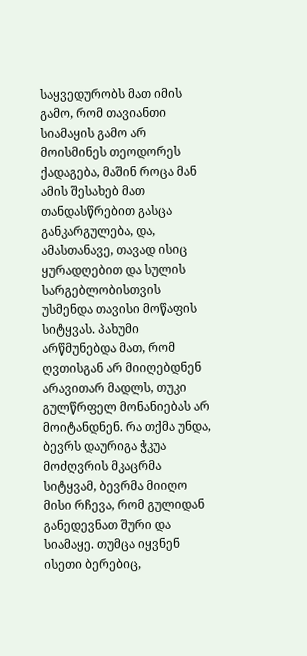საყვედურობს მათ იმის გამო, რომ თავიანთი სიამაყის გამო არ მოისმინეს თეოდორეს ქადაგება, მაშინ როცა მან ამის შესახებ მათ თანდასწრებით გასცა განკარგულება, და, ამასთანავე, თავად ისიც ყურადღებით და სულის სარგებლობისთვის უსმენდა თავისი მოწაფის სიტყვას. პახუმი არწმუნებდა მათ, რომ ღვთისგან არ მიიღებდნენ არავითარ მადლს, თუკი გულწრფელ მონანიებას არ მოიტანდნენ. რა თქმა უნდა, ბევრს დაურიგა ჭკუა მოძღვრის მკაცრმა სიტყვამ, ბევრმა მიიღო მისი რჩევა, რომ გულიდან განედევნათ შური და სიამაყე. თუმცა იყვნენ ისეთი ბერებიც,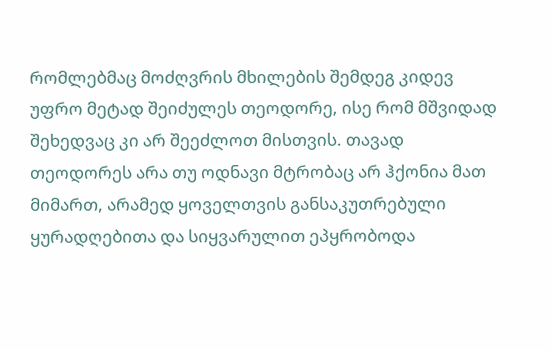რომლებმაც მოძღვრის მხილების შემდეგ კიდევ უფრო მეტად შეიძულეს თეოდორე, ისე რომ მშვიდად შეხედვაც კი არ შეეძლოთ მისთვის. თავად თეოდორეს არა თუ ოდნავი მტრობაც არ ჰქონია მათ მიმართ, არამედ ყოველთვის განსაკუთრებული ყურადღებითა და სიყვარულით ეპყრობოდა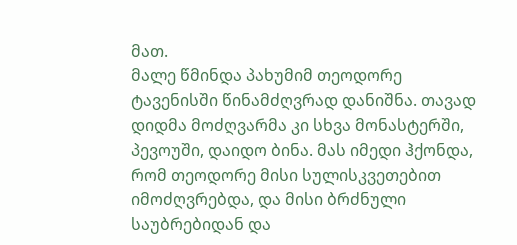მათ.
მალე წმინდა პახუმიმ თეოდორე ტავენისში წინამძღვრად დანიშნა. თავად დიდმა მოძღვარმა კი სხვა მონასტერში, პევოუში, დაიდო ბინა. მას იმედი ჰქონდა, რომ თეოდორე მისი სულისკვეთებით იმოძღვრებდა, და მისი ბრძნული საუბრებიდან და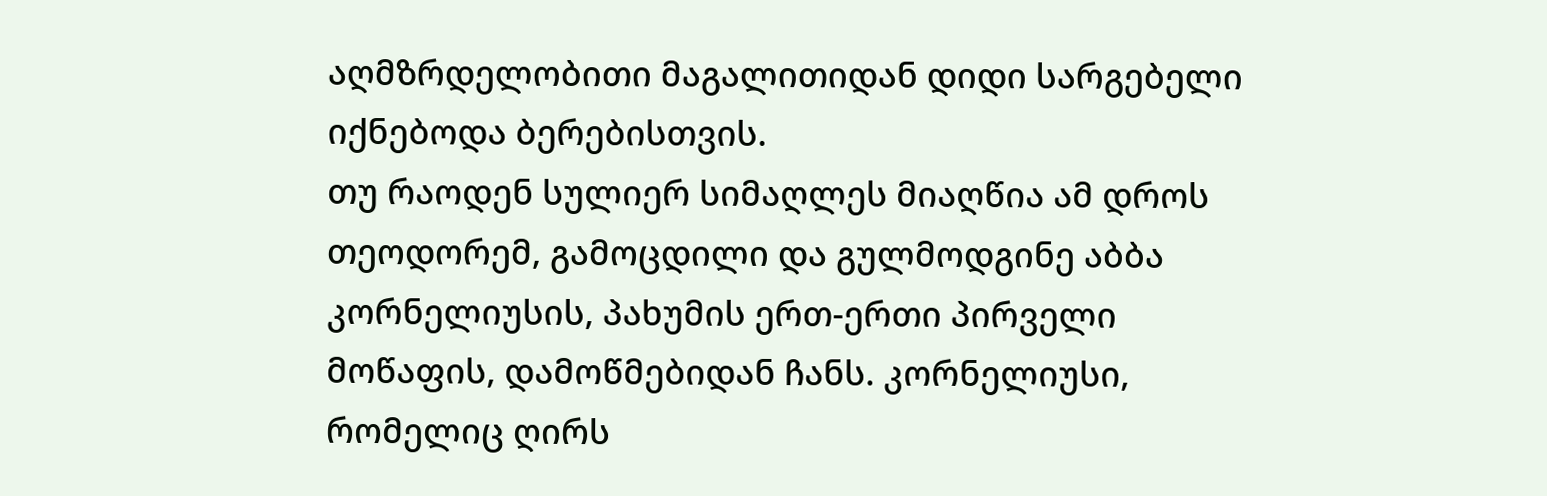აღმზრდელობითი მაგალითიდან დიდი სარგებელი იქნებოდა ბერებისთვის.
თუ რაოდენ სულიერ სიმაღლეს მიაღწია ამ დროს თეოდორემ, გამოცდილი და გულმოდგინე აბბა კორნელიუსის, პახუმის ერთ-ერთი პირველი მოწაფის, დამოწმებიდან ჩანს. კორნელიუსი, რომელიც ღირს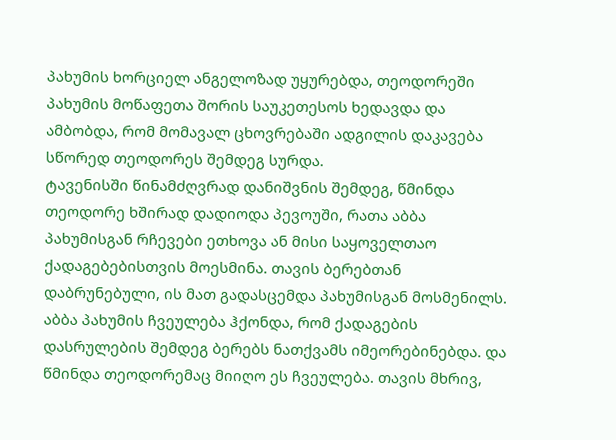პახუმის ხორციელ ანგელოზად უყურებდა, თეოდორეში პახუმის მოწაფეთა შორის საუკეთესოს ხედავდა და ამბობდა, რომ მომავალ ცხოვრებაში ადგილის დაკავება სწორედ თეოდორეს შემდეგ სურდა.
ტავენისში წინამძღვრად დანიშვნის შემდეგ, წმინდა თეოდორე ხშირად დადიოდა პევოუში, რათა აბბა პახუმისგან რჩევები ეთხოვა ან მისი საყოველთაო ქადაგებებისთვის მოესმინა. თავის ბერებთან დაბრუნებული, ის მათ გადასცემდა პახუმისგან მოსმენილს. აბბა პახუმის ჩვეულება ჰქონდა, რომ ქადაგების დასრულების შემდეგ ბერებს ნათქვამს იმეორებინებდა. და წმინდა თეოდორემაც მიიღო ეს ჩვეულება. თავის მხრივ,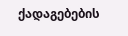ქადაგებების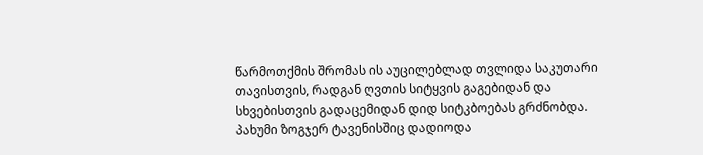წარმოთქმის შრომას ის აუცილებლად თვლიდა საკუთარი თავისთვის, რადგან ღვთის სიტყვის გაგებიდან და სხვებისთვის გადაცემიდან დიდ სიტკბოებას გრძნობდა.
პახუმი ზოგჯერ ტავენისშიც დადიოდა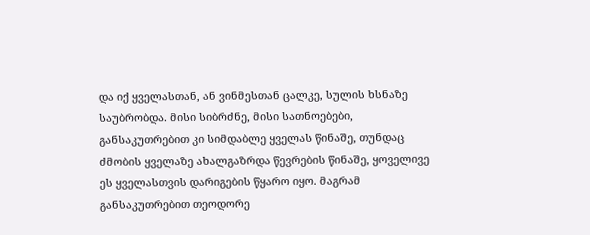და იქ ყველასთან, ან ვინმესთან ცალკე, სულის ხსნაზე საუბრობდა. მისი სიბრძნე, მისი სათნოებები, განსაკუთრებით კი სიმდაბლე ყველას წინაშე, თუნდაც ძმობის ყველაზე ახალგაზრდა წევრების წინაშე, ყოველივე ეს ყველასთვის დარიგების წყარო იყო. მაგრამ განსაკუთრებით თეოდორე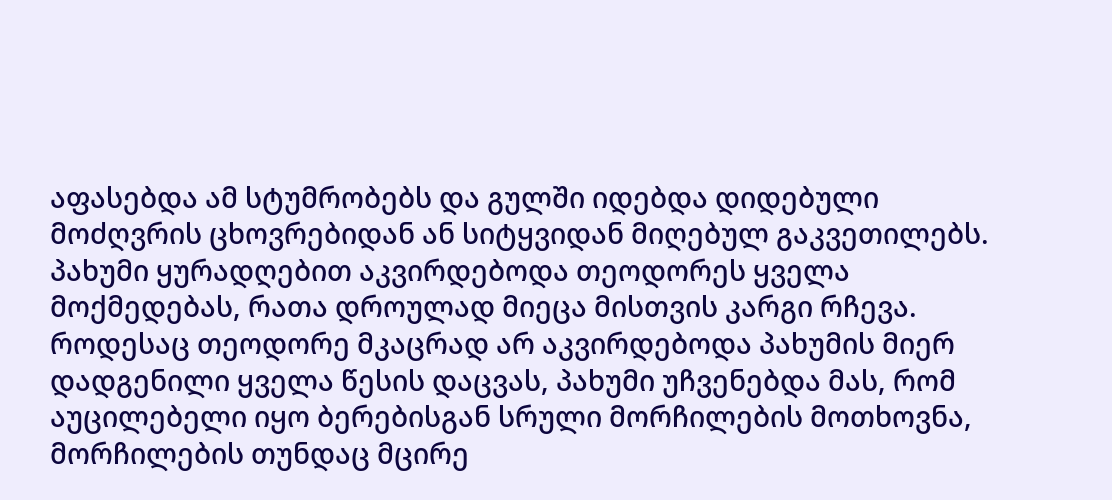აფასებდა ამ სტუმრობებს და გულში იდებდა დიდებული მოძღვრის ცხოვრებიდან ან სიტყვიდან მიღებულ გაკვეთილებს.
პახუმი ყურადღებით აკვირდებოდა თეოდორეს ყველა მოქმედებას, რათა დროულად მიეცა მისთვის კარგი რჩევა. როდესაც თეოდორე მკაცრად არ აკვირდებოდა პახუმის მიერ დადგენილი ყველა წესის დაცვას, პახუმი უჩვენებდა მას, რომ აუცილებელი იყო ბერებისგან სრული მორჩილების მოთხოვნა, მორჩილების თუნდაც მცირე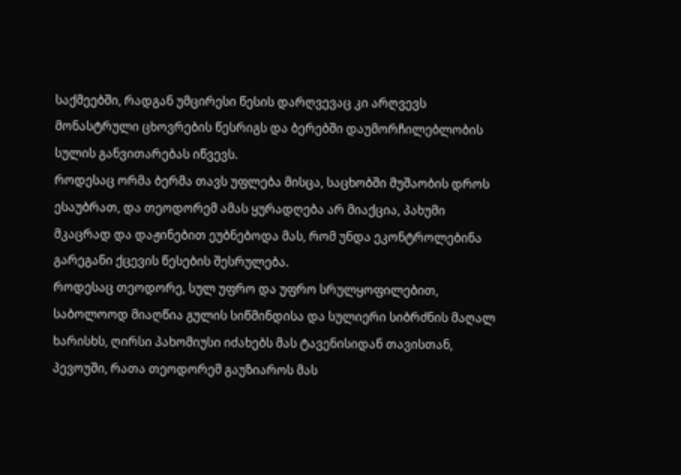საქმეებში, რადგან უმცირესი წესის დარღვევაც კი არღვევს მონასტრული ცხოვრების წესრიგს და ბერებში დაუმორჩილებლობის სულის განვითარებას იწვევს.
როდესაც ორმა ბერმა თავს უფლება მისცა, საცხობში მუშაობის დროს ესაუბრათ, და თეოდორემ ამას ყურადღება არ მიაქცია, პახუმი მკაცრად და დაჟინებით ეუბნებოდა მას, რომ უნდა ეკონტროლებინა გარეგანი ქცევის წესების შესრულება.
როდესაც თეოდორე, სულ უფრო და უფრო სრულყოფილებით, საბოლოოდ მიაღწია გულის სიწმინდისა და სულიერი სიბრძნის მაღალ ხარისხს, ღირსი პახომიუსი იძახებს მას ტავენისიდან თავისთან, პევოუში, რათა თეოდორემ გაუზიაროს მას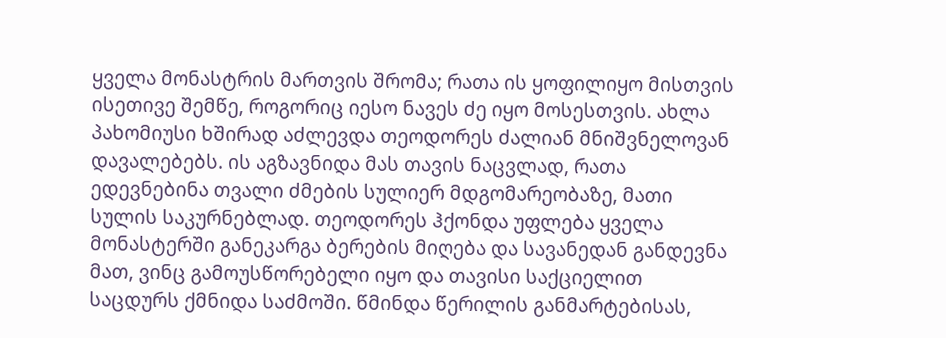ყველა მონასტრის მართვის შრომა; რათა ის ყოფილიყო მისთვის ისეთივე შემწე, როგორიც იესო ნავეს ძე იყო მოსესთვის. ახლა პახომიუსი ხშირად აძლევდა თეოდორეს ძალიან მნიშვნელოვან დავალებებს. ის აგზავნიდა მას თავის ნაცვლად, რათა ედევნებინა თვალი ძმების სულიერ მდგომარეობაზე, მათი სულის საკურნებლად. თეოდორეს ჰქონდა უფლება ყველა მონასტერში განეკარგა ბერების მიღება და სავანედან განდევნა მათ, ვინც გამოუსწორებელი იყო და თავისი საქციელით საცდურს ქმნიდა საძმოში. წმინდა წერილის განმარტებისას,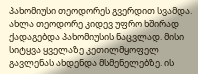პახომიუსი თეოდორეს გვერდით სვამდა. ახლა თეოდორე კიდევ უფრო ხშირად ქადაგებდა პახომიუსის ნაცვლად. მისი სიტყვა ყველაზე კეთილმყოფელ გავლენას ახდენდა მსმენელებზე. ის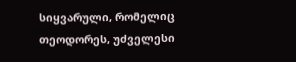სიყვარული, რომელიც თეოდორეს, უძველესი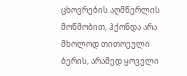ცხოვრების აღმწერლის მოწმობით, ჰქონდა არა მხოლოდ თითოეული ბერის, არამედ ყოველი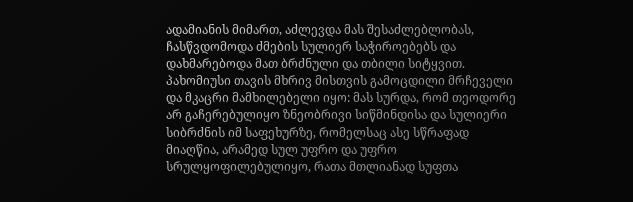ადამიანის მიმართ, აძლევდა მას შესაძლებლობას, ჩასწვდომოდა ძმების სულიერ საჭიროებებს და დახმარებოდა მათ ბრძნული და თბილი სიტყვით. პახომიუსი თავის მხრივ მისთვის გამოცდილი მრჩეველი და მკაცრი მამხილებელი იყო: მას სურდა, რომ თეოდორე არ გაჩერებულიყო ზნეობრივი სიწმინდისა და სულიერი სიბრძნის იმ საფეხურზე, რომელსაც ასე სწრაფად მიაღწია, არამედ სულ უფრო და უფრო სრულყოფილებულიყო, რათა მთლიანად სუფთა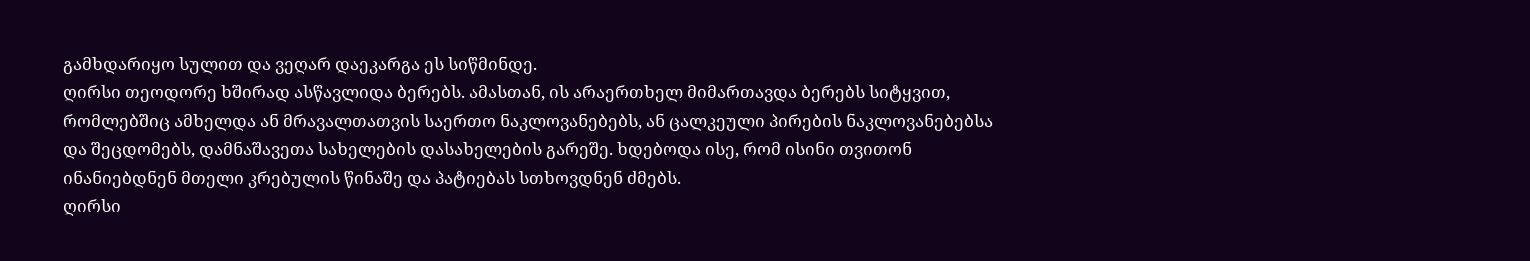გამხდარიყო სულით და ვეღარ დაეკარგა ეს სიწმინდე.
ღირსი თეოდორე ხშირად ასწავლიდა ბერებს. ამასთან, ის არაერთხელ მიმართავდა ბერებს სიტყვით, რომლებშიც ამხელდა ან მრავალთათვის საერთო ნაკლოვანებებს, ან ცალკეული პირების ნაკლოვანებებსა და შეცდომებს, დამნაშავეთა სახელების დასახელების გარეშე. ხდებოდა ისე, რომ ისინი თვითონ ინანიებდნენ მთელი კრებულის წინაშე და პატიებას სთხოვდნენ ძმებს.
ღირსი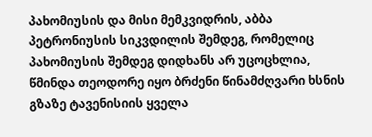პახომიუსის და მისი მემკვიდრის, აბბა პეტრონიუსის სიკვდილის შემდეგ, რომელიც პახომიუსის შემდეგ დიდხანს არ უცოცხლია, წმინდა თეოდორე იყო ბრძენი წინამძღვარი ხსნის გზაზე ტავენისიის ყველა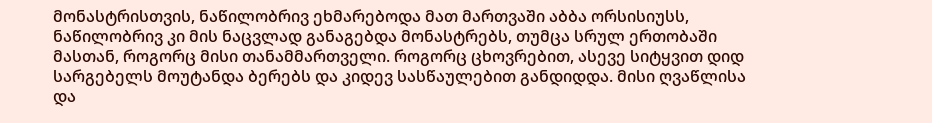მონასტრისთვის, ნაწილობრივ ეხმარებოდა მათ მართვაში აბბა ორსისიუსს, ნაწილობრივ კი მის ნაცვლად განაგებდა მონასტრებს, თუმცა სრულ ერთობაში მასთან, როგორც მისი თანამმართველი. როგორც ცხოვრებით, ასევე სიტყვით დიდ სარგებელს მოუტანდა ბერებს და კიდევ სასწაულებით განდიდდა. მისი ღვაწლისა და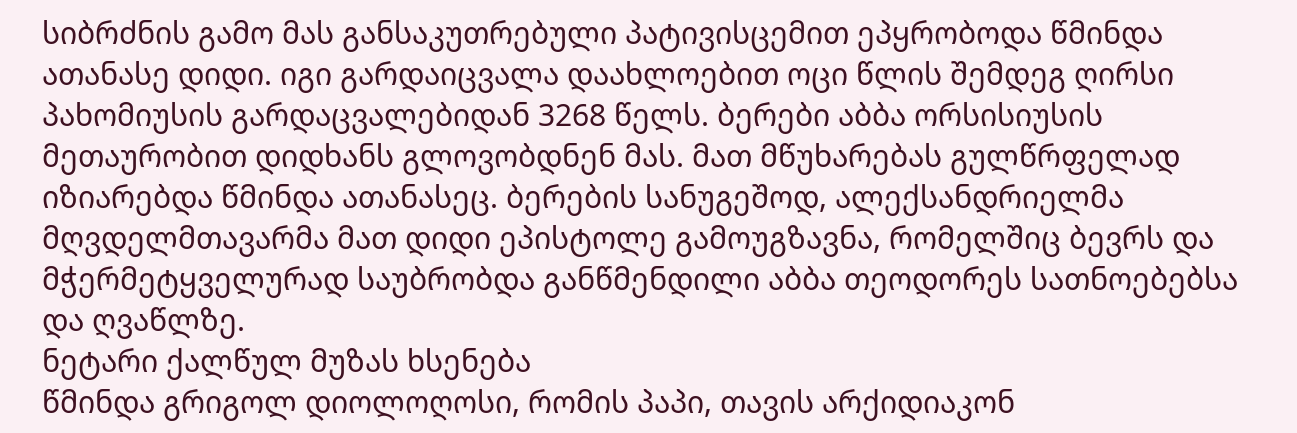სიბრძნის გამო მას განსაკუთრებული პატივისცემით ეპყრობოდა წმინდა ათანასე დიდი. იგი გარდაიცვალა დაახლოებით ოცი წლის შემდეგ ღირსი პახომიუსის გარდაცვალებიდან 3268 წელს. ბერები აბბა ორსისიუსის მეთაურობით დიდხანს გლოვობდნენ მას. მათ მწუხარებას გულწრფელად იზიარებდა წმინდა ათანასეც. ბერების სანუგეშოდ, ალექსანდრიელმა მღვდელმთავარმა მათ დიდი ეპისტოლე გამოუგზავნა, რომელშიც ბევრს და მჭერმეტყველურად საუბრობდა განწმენდილი აბბა თეოდორეს სათნოებებსა და ღვაწლზე.
ნეტარი ქალწულ მუზას ხსენება
წმინდა გრიგოლ დიოლოღოსი, რომის პაპი, თავის არქიდიაკონ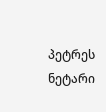პეტრეს ნეტარი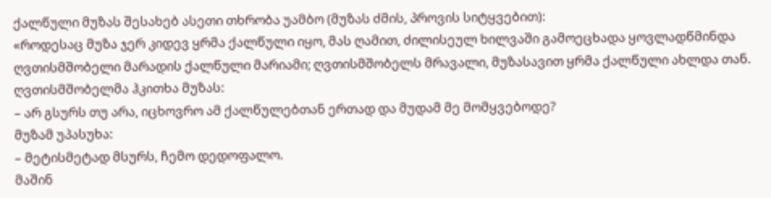ქალწული მუზას შესახებ ასეთი თხრობა უამბო (მუზას ძმის, პროვის სიტყვებით):
«როდესაც მუზა ჯერ კიდევ ყრმა ქალწული იყო, მას ღამით, ძილისეულ ხილვაში გამოეცხადა ყოვლადწმინდა ღვთისმშობელი მარადის ქალწული მარიამი; ღვთისმშობელს მრავალი, მუზასავით ყრმა ქალწული ახლდა თან. ღვთისმშობელმა ჰკითხა მუზას:
– არ გსურს თუ არა, იცხოვრო ამ ქალწულებთან ერთად და მუდამ მე მომყვებოდე?
მუზამ უპასუხა:
– მეტისმეტად მსურს, ჩემო დედოფალო.
მაშინ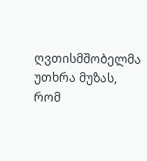ღვთისმშობელმა უთხრა მუზას, რომ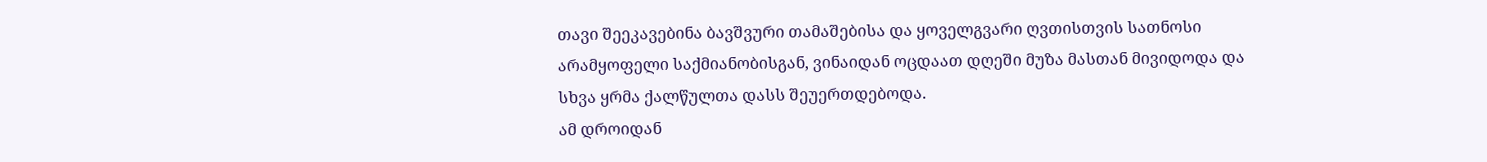თავი შეეკავებინა ბავშვური თამაშებისა და ყოველგვარი ღვთისთვის სათნოსი არამყოფელი საქმიანობისგან, ვინაიდან ოცდაათ დღეში მუზა მასთან მივიდოდა და სხვა ყრმა ქალწულთა დასს შეუერთდებოდა.
ამ დროიდან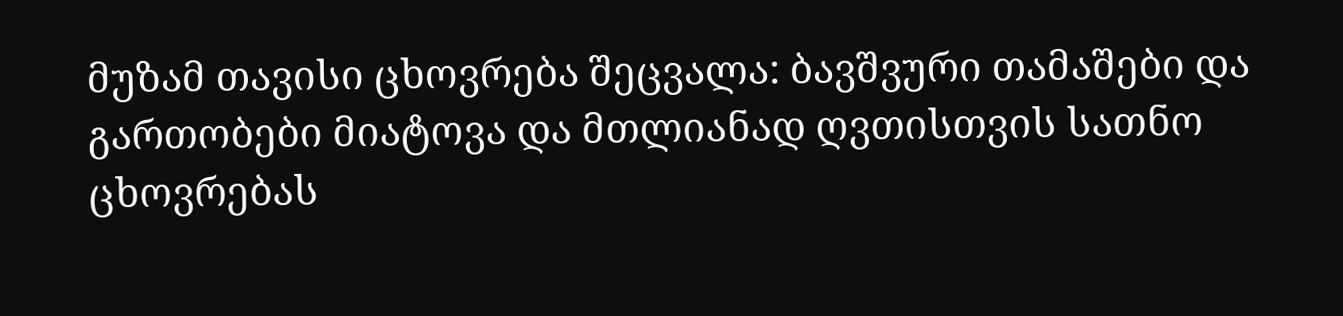მუზამ თავისი ცხოვრება შეცვალა: ბავშვური თამაშები და გართობები მიატოვა და მთლიანად ღვთისთვის სათნო ცხოვრებას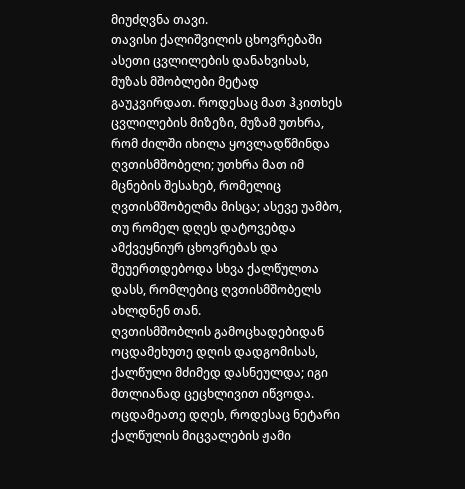მიუძღვნა თავი.
თავისი ქალიშვილის ცხოვრებაში ასეთი ცვლილების დანახვისას, მუზას მშობლები მეტად გაუკვირდათ. როდესაც მათ ჰკითხეს ცვლილების მიზეზი, მუზამ უთხრა, რომ ძილში იხილა ყოვლადწმინდა ღვთისმშობელი; უთხრა მათ იმ მცნების შესახებ, რომელიც ღვთისმშობელმა მისცა; ასევე უამბო, თუ რომელ დღეს დატოვებდა ამქვეყნიურ ცხოვრებას და შეუერთდებოდა სხვა ქალწულთა დასს, რომლებიც ღვთისმშობელს ახლდნენ თან.
ღვთისმშობლის გამოცხადებიდან ოცდამეხუთე დღის დადგომისას, ქალწული მძიმედ დასნეულდა; იგი მთლიანად ცეცხლივით იწვოდა. ოცდამეათე დღეს, როდესაც ნეტარი ქალწულის მიცვალების ჟამი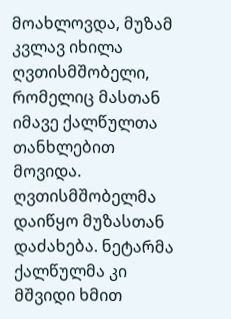მოახლოვდა, მუზამ კვლავ იხილა ღვთისმშობელი, რომელიც მასთან იმავე ქალწულთა თანხლებით მოვიდა. ღვთისმშობელმა დაიწყო მუზასთან დაძახება. ნეტარმა ქალწულმა კი მშვიდი ხმით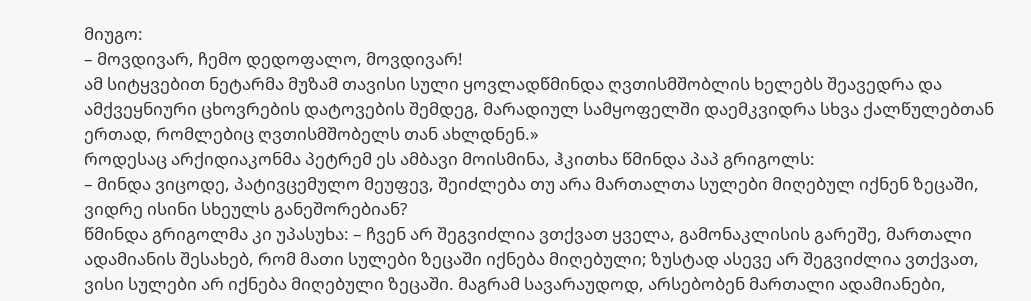მიუგო:
– მოვდივარ, ჩემო დედოფალო, მოვდივარ!
ამ სიტყვებით ნეტარმა მუზამ თავისი სული ყოვლადწმინდა ღვთისმშობლის ხელებს შეავედრა და ამქვეყნიური ცხოვრების დატოვების შემდეგ, მარადიულ სამყოფელში დაემკვიდრა სხვა ქალწულებთან ერთად, რომლებიც ღვთისმშობელს თან ახლდნენ.»
როდესაც არქიდიაკონმა პეტრემ ეს ამბავი მოისმინა, ჰკითხა წმინდა პაპ გრიგოლს:
– მინდა ვიცოდე, პატივცემულო მეუფევ, შეიძლება თუ არა მართალთა სულები მიღებულ იქნენ ზეცაში, ვიდრე ისინი სხეულს განეშორებიან?
წმინდა გრიგოლმა კი უპასუხა: – ჩვენ არ შეგვიძლია ვთქვათ ყველა, გამონაკლისის გარეშე, მართალი ადამიანის შესახებ, რომ მათი სულები ზეცაში იქნება მიღებული; ზუსტად ასევე არ შეგვიძლია ვთქვათ, ვისი სულები არ იქნება მიღებული ზეცაში. მაგრამ სავარაუდოდ, არსებობენ მართალი ადამიანები,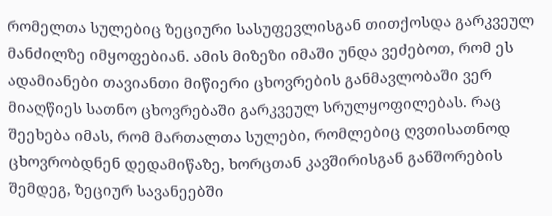რომელთა სულებიც ზეციური სასუფევლისგან თითქოსდა გარკვეულ მანძილზე იმყოფებიან. ამის მიზეზი იმაში უნდა ვეძებოთ, რომ ეს ადამიანები თავიანთი მიწიერი ცხოვრების განმავლობაში ვერ მიაღწიეს სათნო ცხოვრებაში გარკვეულ სრულყოფილებას. რაც შეეხება იმას, რომ მართალთა სულები, რომლებიც ღვთისათნოდ ცხოვრობდნენ დედამიწაზე, ხორცთან კავშირისგან განშორების შემდეგ, ზეციურ სავანეებში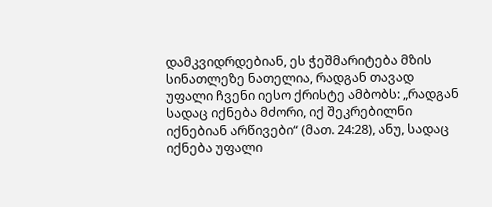დამკვიდრდებიან, ეს ჭეშმარიტება მზის სინათლეზე ნათელია, რადგან თავად უფალი ჩვენი იესო ქრისტე ამბობს: „რადგან სადაც იქნება მძორი, იქ შეკრებილნი იქნებიან არწივები“ (მათ. 24:28), ანუ, სადაც იქნება უფალი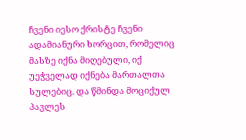ჩვენი იესო ქრისტე ჩვენი ადამიანური ხორცით, რომელიც მასზე იქნა მიღებული, იქ უეჭველად იქნება მართალთა სულებიც. და წმინდა მოციქულ პავლეს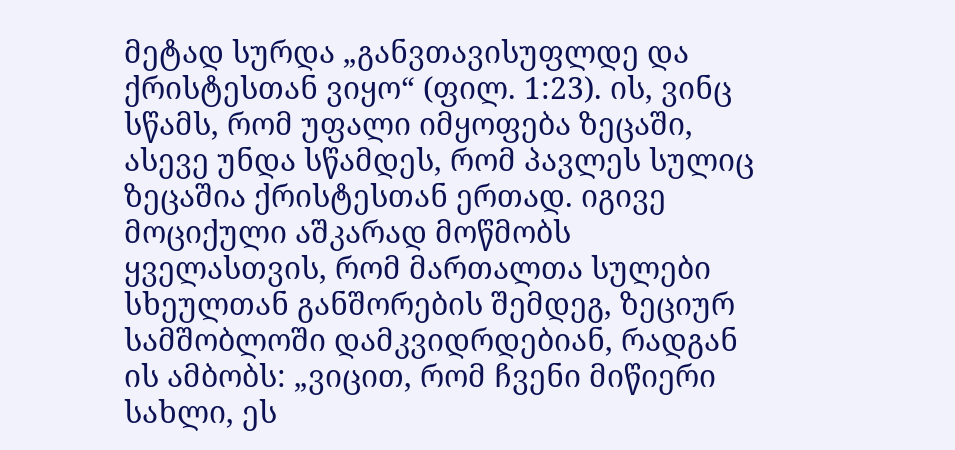მეტად სურდა „განვთავისუფლდე და ქრისტესთან ვიყო“ (ფილ. 1:23). ის, ვინც სწამს, რომ უფალი იმყოფება ზეცაში, ასევე უნდა სწამდეს, რომ პავლეს სულიც ზეცაშია ქრისტესთან ერთად. იგივე მოციქული აშკარად მოწმობს ყველასთვის, რომ მართალთა სულები სხეულთან განშორების შემდეგ, ზეციურ სამშობლოში დამკვიდრდებიან, რადგან ის ამბობს: „ვიცით, რომ ჩვენი მიწიერი სახლი, ეს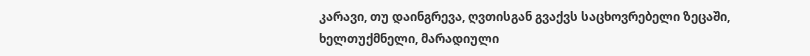კარავი, თუ დაინგრევა, ღვთისგან გვაქვს საცხოვრებელი ზეცაში, ხელთუქმნელი, მარადიული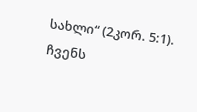სახლი“ (2კორ. 5:1). ჩვენს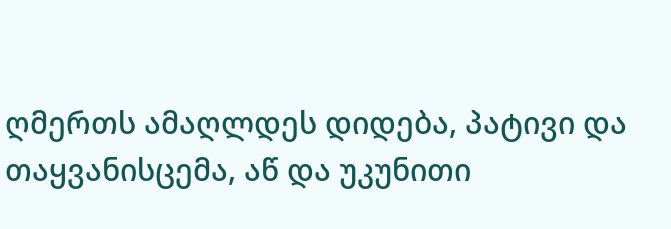ღმერთს ამაღლდეს დიდება, პატივი და თაყვანისცემა, აწ და უკუნითი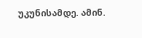უკუნისამდე. ამინ.